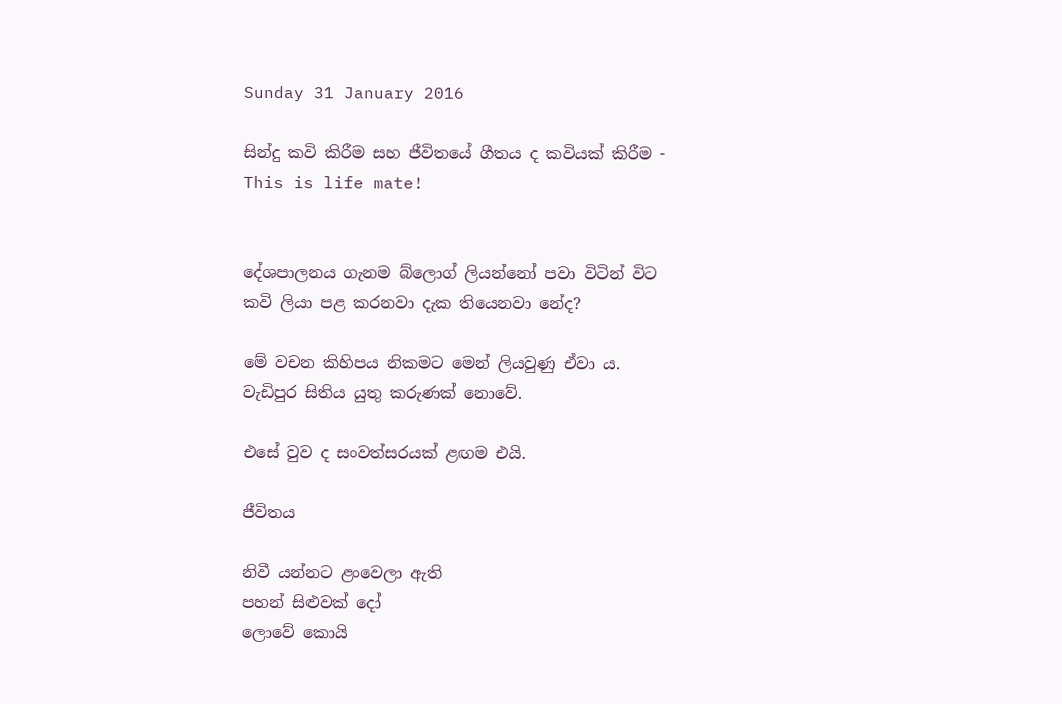Sunday 31 January 2016

සින්දු කවි කිරීම සහ ජීවිතයේ ගීතය ද කවියක් කිරීම - This is life mate!


දේශපාලනය ගැනම බ්ලොග් ලියන්නෝ පවා විටින් විට කවි ලියා පළ කරනවා දැක තියෙනවා නේද?

මේ වචන කිහිපය නිකමට මෙන් ලියවුණු ඒවා ය. වැඩිපුර සිතිය යුතු කරුණක් නොවේ.

එසේ වුව ද සංවත්සරයක් ළඟම එයි.

ජීවිතය

නිවී යන්නට ළංවෙලා ඇති
පහන් සිළුවක් දෝ
ලොවේ කොයි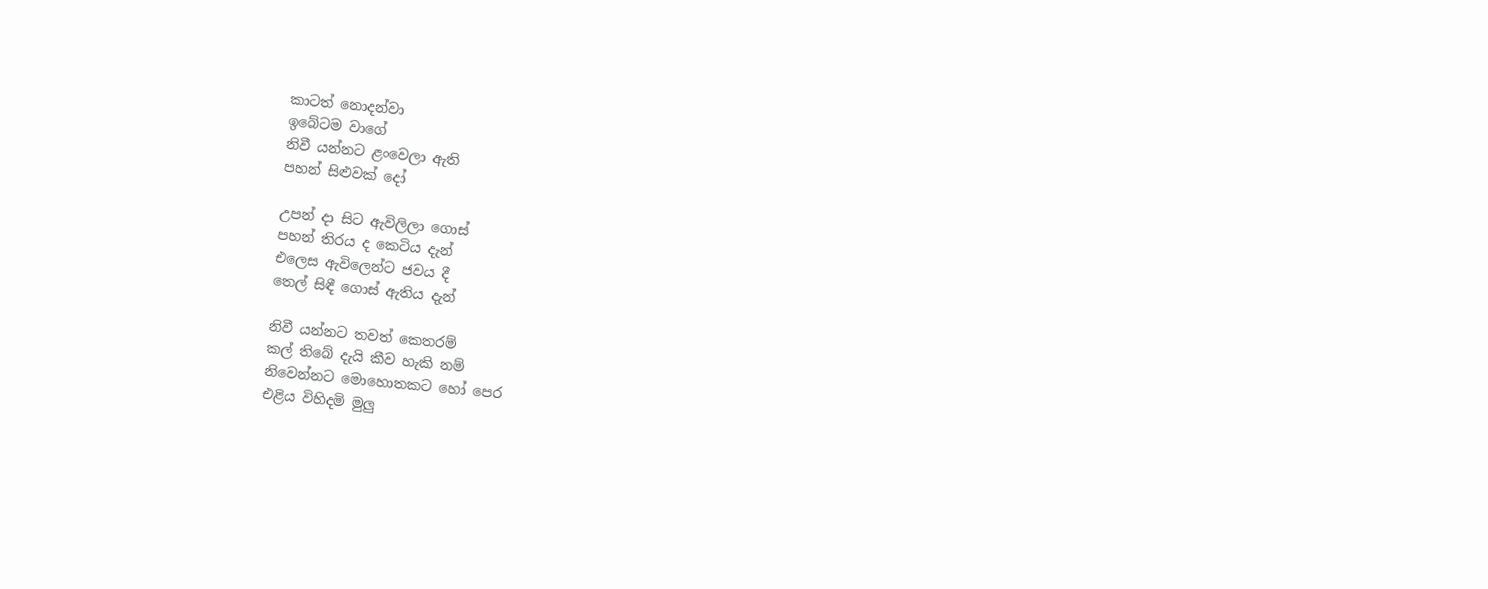කාටත් නොදන්වා
ඉබේටම වාගේ
නිවී යන්නට ළංවෙලා ඇති
පහන් සිළුවක් දෝ

උපන් දා සිට ඇවිලිලා ගොස්
පහන් තිරය ද කෙටිය දැන්
එලෙස ඇවිලෙන්ට ජවය දී
තෙල් සිඳී ගොස් ඇතිය දැන්

නිවී යන්නට තවත් කෙතරම්
කල් තිබේ දැයි කීව හැකි නම්
නිවෙන්නට මොහොතකට හෝ පෙර
එළිය විහිදමි මුලු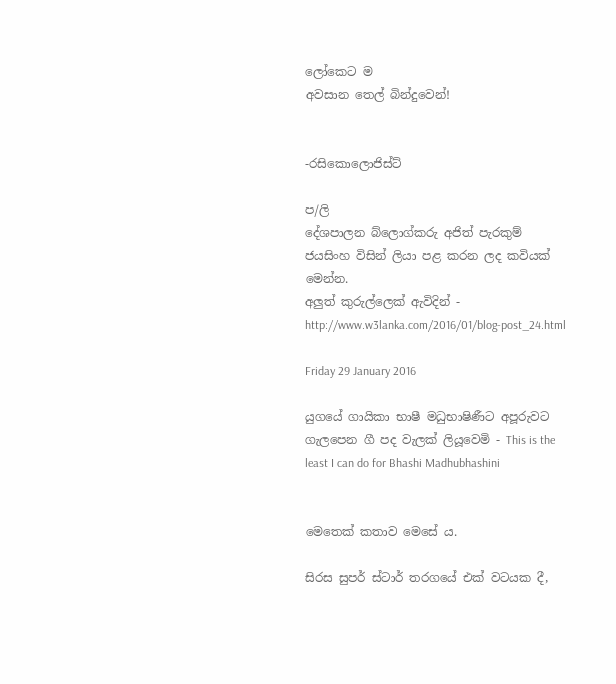ලෝකෙට ම
අවසාන තෙල් බින්දුවෙන්!


-රසිකොලොජිස්ට්

ප/ලි
දේශපාලන බ්ලොග්කරු අජිත් පැරකුම් ජයසිංහ විසින් ලියා පළ කරන ලද කවියක් මෙන්න.
අලුත් කුරුල්ලෙක් ඇවිදින් - http://www.w3lanka.com/2016/01/blog-post_24.html

Friday 29 January 2016

යුගයේ ගායිකා භාෂී මධුභාෂිණීට අපූරුවට ගැලපෙන ගී පද වැලක් ලියූවෙමි - This is the least I can do for Bhashi Madhubhashini


මෙතෙක් කතාව මෙසේ ය.

සිරස සුපර් ස්ටාර් තරගයේ එක් වටයක දී,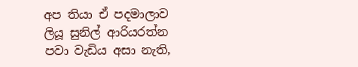අප තියා ඒ පදමාලාව ලියූ සුනිල් ආරියරත්න පවා වැඩිය අසා නැති,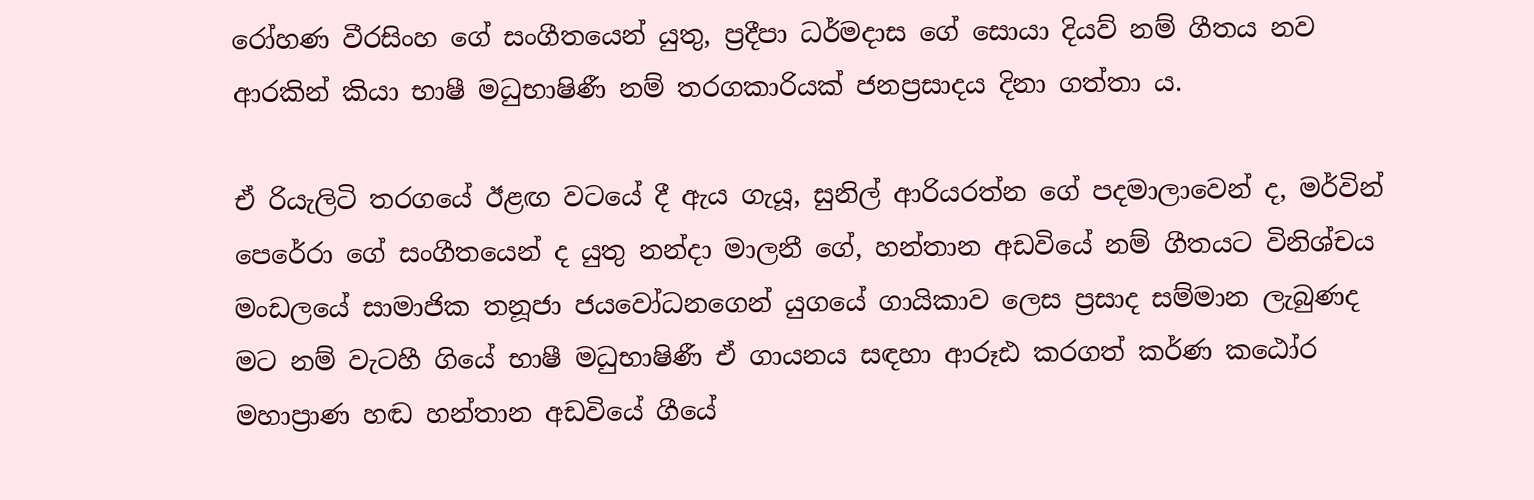රෝහණ වීරසිංහ ගේ සංගීතයෙන් යුතු, ප්‍රදීපා ධර්මදාස ගේ සොයා දියව් නම් ගීතය නව ආරකින් කියා භාෂී මධුභාෂිණී නම් තරගකාරියක් ජනප්‍රසාදය දිනා ගත්තා ය.

ඒ රියැලිටි තරගයේ ඊළඟ වටයේ දී ඇය ගැයූ, සුනිල් ආරියරත්න ගේ පදමාලාවෙන් ද, මර්වින් පෙරේරා ගේ සංගීතයෙන් ද යුතු නන්දා මාලනී ගේ, හන්තාන අඩවියේ නම් ගීතයට විනිශ්චය මංඩලයේ සාමාජික තනූජා ජයවෝධනගෙන් යුගයේ ගායිකාව ලෙස ප්‍රසාද සම්මාන ලැබුණද මට නම් වැටහී ගියේ භාෂී මධුභාෂිණී ඒ ගායනය සඳහා ආරූඪ කරගත් කර්ණ කඨෝර මහාප්‍රාණ හඬ හන්තාන අඩවියේ ගීයේ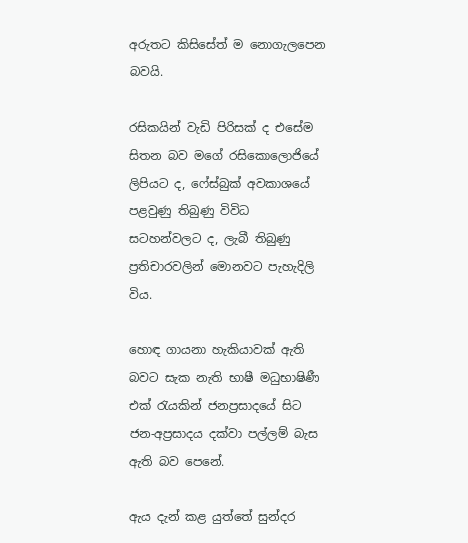අරුතට කිසිසේත් ම නොගැලපෙන බවයි.

රසිකයින් වැඩි පිරිසක් ද එසේම සිතන බව මගේ රසිකොලොජියේ ලිපියට ද, ෆේස්බුක් අවකාශයේ පළවුණු තිබුණු විවිධ සටහන්වලට ද, ලැබී තිබුණු ප්‍රතිචාරවලින් මොනවට පැහැදිලි විය.

හොඳ ගායනා හැකියාවක් ඇති බවට සැක නැති භාෂී මධුභාෂිණී එක් රැයකින් ජනප්‍රසාදයේ සිට ජන-අප්‍රසාදය දක්වා පල්ලම් බැස ඇති බව පෙනේ.

ඇය දැන් කළ යුත්තේ සුන්දර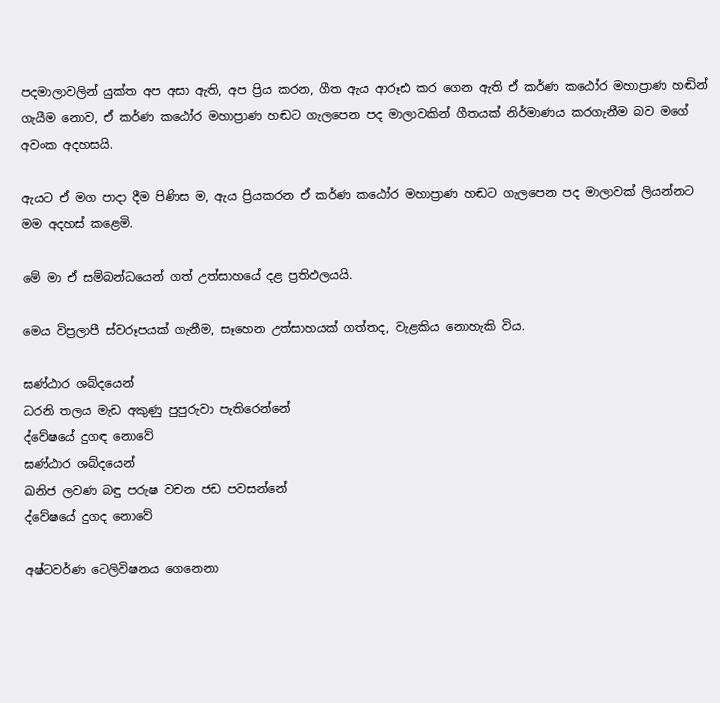පදමාලාවලින් යුක්ත අප අසා ඇති, අප ප්‍රිය කරන, ගීත ඇය ආරූඪ කර ගෙන ඇති ඒ කර්ණ කඨෝර මහාප්‍රාණ හඬින් ගැයීම නොව, ඒ කර්ණ කඨෝර මහාප්‍රාණ හඬට ගැලපෙන පද මාලාවකින් ගීතයක් නිර්මාණය කරගැනීම බව මගේ අවංක අදහසයි.

ඇයට ඒ මග පාදා දීම පිණිස ම, ඇය ප්‍රියකරන ඒ කර්ණ කඨෝර මහාප්‍රාණ හඬට ගැලපෙන පද මාලාවක් ලියන්නට මම අදහස් කළෙමි.

මේ මා ඒ සම්බන්ධයෙන් ගත් උත්සාහයේ දළ ප්‍රතිඵලයයි.

මෙය විප්‍රලාපී ස්වරූපයක් ගැනීම, සෑහෙන උත්සාහයක් ගත්තද, වැළකිය නොහැකි විය.

ඝණ්ඨාර ශබ්දයෙන්
ධරනි තලය මැඩ අකුණු පුපුරුවා පැතිරෙන්නේ
ද්වේෂයේ දුගඳ නොවේ
ඝණ්ඨාර ශබ්දයෙන්
ඛනිජ ලවණ බඳු පරුෂ වචන ජඩ පවසන්නේ
ද්වේෂයේ දුගද නොවේ

අෂ්ටවර්ණ ටෙලිවිෂනය ගෙනෙනා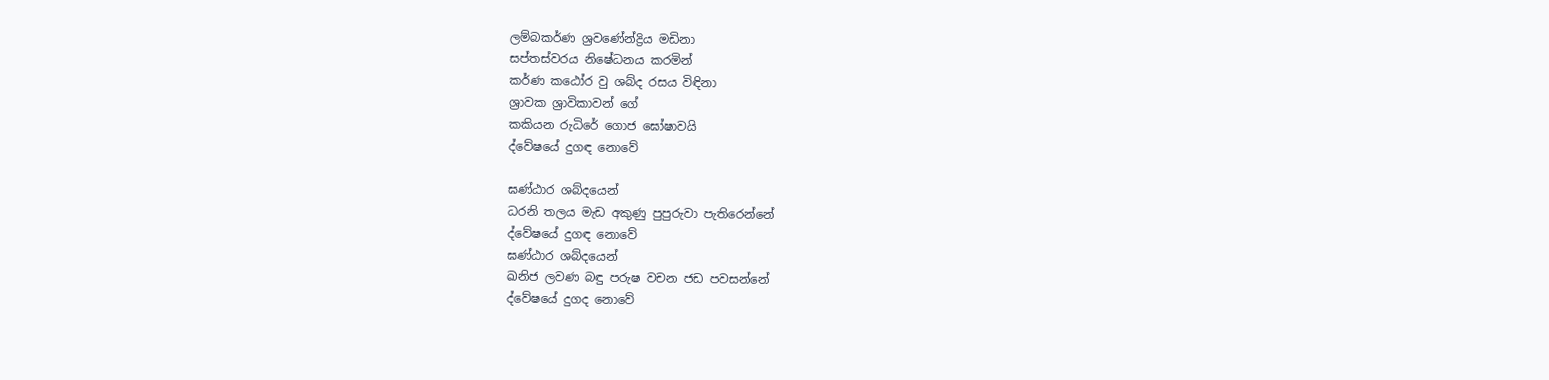ලම්බකර්ණ ශ්‍රවණේන්ද්‍රිය මඩිනා
සප්තස්වරය නිෂේධනය කරමින්
කර්ණ කඨෝර වු ශබ්ද රසය විඳිනා
ශ්‍රාවක ශ්‍රාවිකාවන් ගේ
කකියන රුධිරේ ගොජ ඝෝෂාවයි
ද්වේෂයේ දුගඳ නොවේ

ඝණ්ඨාර ශබ්දයෙන්
ධරනි තලය මැඩ අකුණු පුපුරුවා පැතිරෙන්නේ
ද්වේෂයේ දුගඳ නොවේ
ඝණ්ඨාර ශබ්දයෙන්
ඛනිජ ලවණ බඳු පරුෂ වචන ජඩ පවසන්නේ
ද්වේෂයේ දුගද නොවේ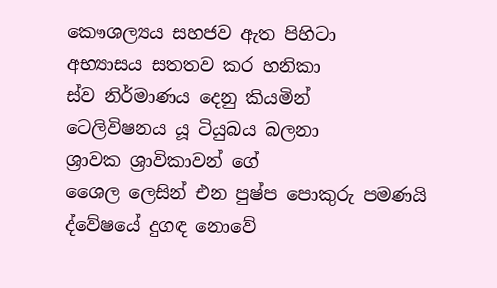කෞශල්‍යය සහජව ඇත පිහිටා
අභ්‍යාසය සතතව කර හනිකා
ස්ව නිර්මාණය දෙනු කියමින්
ටෙලිවිෂනය යූ ටියුබය බලනා
ශ්‍රාවක ශ්‍රාවිකාවන් ගේ
ශෛල ලෙසින් එන පුෂ්ප පොකුරු පමණයි
ද්වේෂයේ දුගඳ නොවේ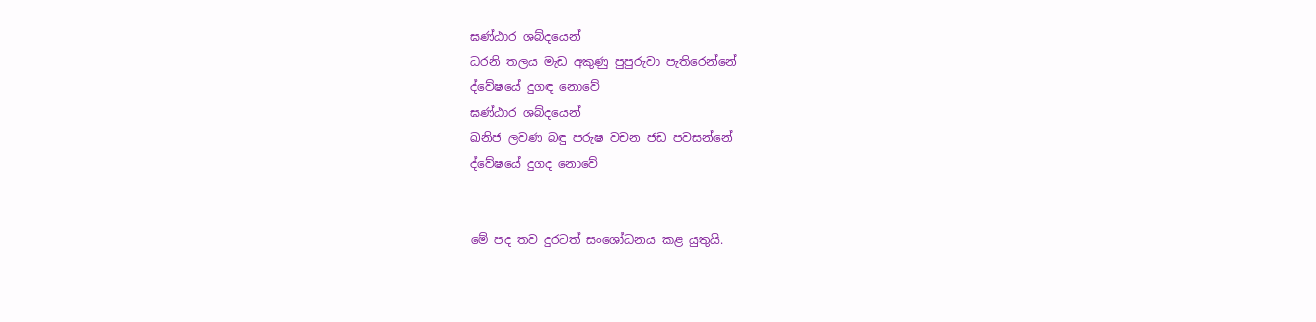ඝණ්ඨාර ශබ්දයෙන්
ධරනි තලය මැඩ අකුණු පුපුරුවා පැතිරෙන්නේ
ද්වේෂයේ දුගඳ නොවේ
ඝණ්ඨාර ශබ්දයෙන්
ඛනිජ ලවණ බඳු පරුෂ වචන ජඩ පවසන්නේ
ද්වේෂයේ දුගද නොවේ


මේ පද තව දුරටත් සංශෝධනය කළ යුතුයි.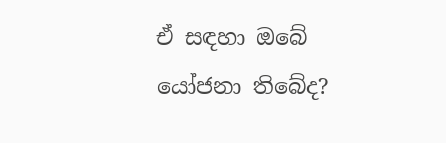ඒ සඳහා ඔබේ යෝජනා තිබේද?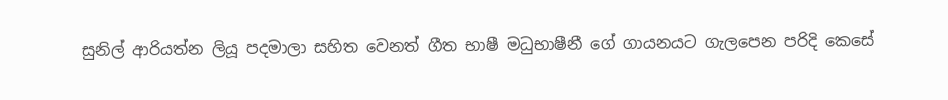සුනිල් ආරියත්න ලියූ පදමාලා සහිත වෙනත් ගීත භාෂී මධුභාෂීනී ගේ ගායනයට ගැලපෙන පරිදි කෙසේ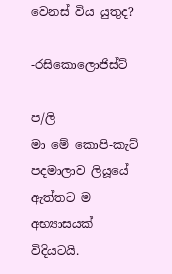වෙනස් විය යුතුද?

-රසිකොලොජිස්ට්

ප/ලි
මා මේ කොපි-කැට් පදමාලාව ලියූයේ ඇත්තට ම අභ්‍යාසයක් විදියටයි.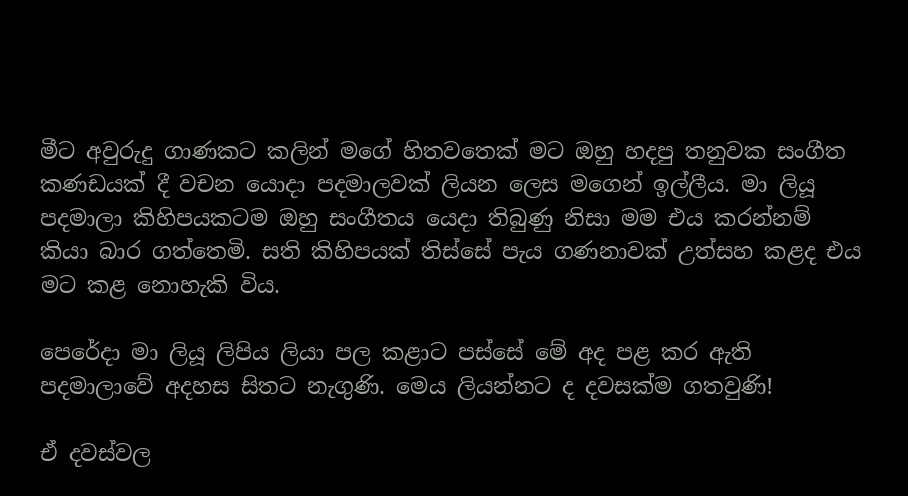මීට අවුරුදු ගාණකට කලින් මගේ හිතවතෙක් මට ඔහු හදපු තනුවක සංගීත කණඩයක් දී වචන යොදා පදමාලවක් ලියන ලෙස මගෙන් ඉල්ලීය. මා ලියූ පදමාලා කිහිපයකටම ඔහු සංගීතය යෙදා තිබුණු නිසා මම එය කරන්නම් කියා බාර ගත්තෙමි. සති කිහිපයක් තිස්සේ පැය ගණනාවක් උත්සහ කළද එය මට කළ නොහැකි විය.

පෙරේදා මා ලියූ ලිපිය ලියා පල කළාට පස්සේ මේ අද පළ කර ඇති පදමාලාවේ අදහස සිතට නැගුණි. මෙය ලියන්නට ද දවසක්ම ගතවුණි!

ඒ දවස්වල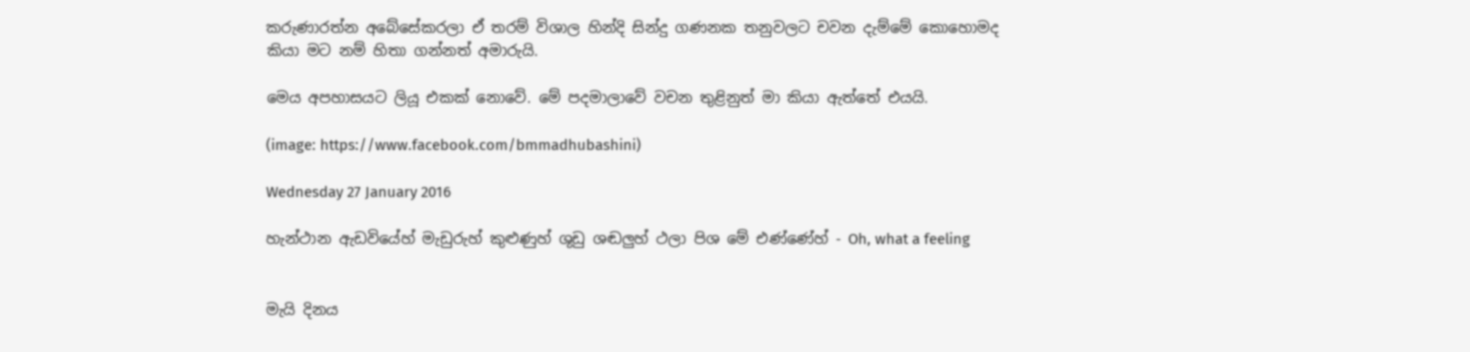කරුණාරත්න අබේසේකරලා ඒ තරම් විශාල හින්දි සින්දු ගණනක තනුවලට චවන දැම්මේ කොහොමද කියා මට නම් හිතා ගන්නත් අමාරුයි.

මෙය අපහාසයට ලියූ එකක් නොවේ. මේ පදමාලාවේ වචන තුළිනුත් මා කියා ඇත්තේ එයයි.

(image: https://www.facebook.com/bmmadhubashini)

Wednesday 27 January 2016

හැන්ථාන ඇඩවියේහ් මැඩුරුහ් කුළුණුහ් ශුඩු ශඬලුහ් ථලා පිශ මේ එණ්ණේහ් - Oh, what a feeling


මැයි දිනය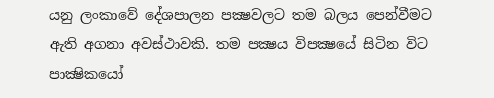යනු ලංකාවේ දේශපාලන පක්‍ෂවලට තම බලය පෙන්වීමට ඇති අගනා අවස්ථාවකි. තම පක්‍ෂය විපක්‍ෂයේ සිටින විට පාක්‍ෂිකයෝ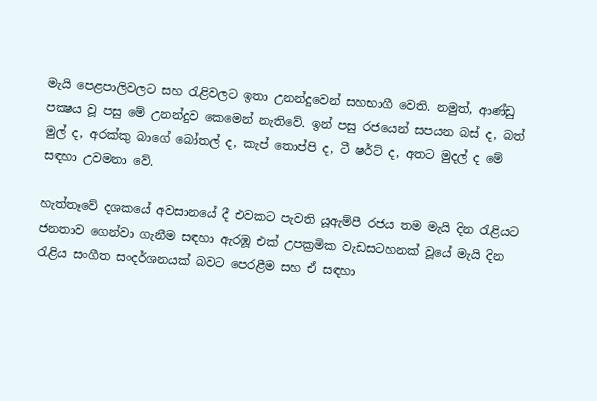මැයි පෙළපාලිවලට සහ රැළිවලට ඉතා උනන්දුවෙන් සහභාගී වෙති. නමුත්, ආණ්ඩු පක්‍ෂය වූ පසු මේ උනන්දුව කෙමෙන් නැතිවේ. ඉන් පසු රජයෙන් සපයන බස් ද, බත් මුල් ද, අරක්කු බාගේ බෝතල් ද, කැප් තොප්පි ද, ටී ෂර්ට් ද, අතට මුදල් ද මේ සඳහා උවමනා වේ.

හැත්තෑවේ දශකයේ අවසානයේ දී එවකට පැවති යූඇම්පී රජය තම මැයි දින රැළියට ජනතාව ගෙන්වා ගැනීම සඳහා ඇරඹූ එක් උපක්‍රමික වැඩසටහනක් වූයේ මැයි දින රැළිය සංගීත සංදර්ශනයක් බවට පෙරළීම සහ ඒ සඳහා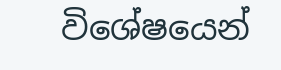විශේෂයෙන්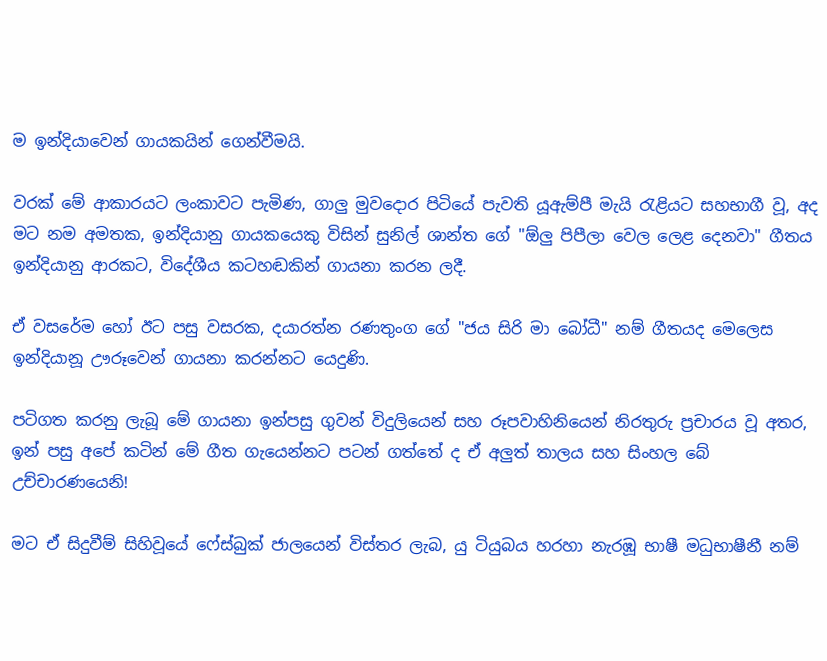ම ඉන්දියාවෙන් ගායකයින් ගෙන්වීමයි.

වරක් මේ ආකාරයට ලංකාවට පැමිණ, ගාලු මුවදොර පිටියේ පැවති යූඇම්පී මැයි රැළියට සහභාගී වූ, අද මට නම අමතක, ඉන්දියානු ගායකයෙකු විසින් සුනිල් ශාන්ත ගේ "ඕලු පිපීලා වෙල ලෙළ දෙනවා" ගීතය ඉන්දියානු ආරකට, විදේශීය කටහඬකින් ගායනා කරන ලදී.

ඒ වසරේම හෝ ඊට පසු වසරක, දයාරත්න රණතුංග ගේ "ජය සිරි මා බෝධී" නම් ගීතයද මෙලෙස ඉන්දියානූ ඌරූවෙන් ගායනා කරන්නට යෙදුණි.

පටිගත කරනු ලැබූ මේ ගායනා ඉන්පසු ගුවන් විදුලියෙන් සහ රූපවාහිනියෙන් නිරතුරු ප්‍රචාරය වූ අතර, ඉන් පසු අපේ කටින් මේ ගීත ගැයෙන්නට පටන් ගත්තේ ද ඒ අලුත් තාලය සහ සිංහල බේ උච්චාරණයෙනි!

මට ඒ සිදුවීම් සිහිවූයේ ෆේස්බුක් ජාලයෙන් විස්තර ලැබ, යු ටියුබය හරහා නැරඹූ භාෂී මධුභාෂීනී නම්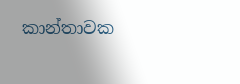කාන්තාවක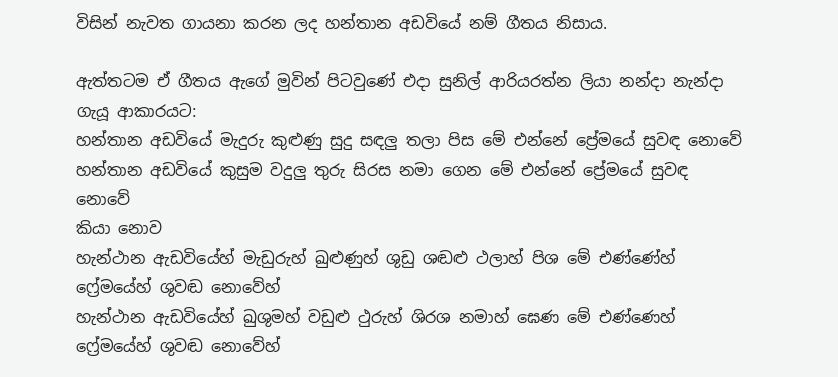විසින් නැවත ගායනා කරන ලද හන්තාන අඩවියේ නම් ගීතය නිසාය.

ඇත්තටම ඒ ගීතය ඇගේ මුවින් පිටවුණේ එදා සුනිල් ආරියරත්න ලියා නන්දා නැන්දා ගැයූ ආකාරයට:
හන්තාන අඩවියේ මැදුරු කුළුණු සුදු සඳලු තලා පිස මේ එන්නේ ප්‍රේමයේ සුවඳ නොවේ
හන්තාන අඩවියේ කුසුම වදුලු තුරු සිරස නමා ගෙන මේ එන්නේ ප්‍රේමයේ සුවඳ නොවේ
කියා නොව
හැන්ථාන ඇඩවියේහ් මැඩුරුහ් ඛුළුණුහ් ශුඩු ශඬළු ථලාහ් පිශ මේ එණ්ණේහ් ෆ්‍රේමයේහ් ශුවඬ නොවේහ්
හැන්ථාන ඇඩවියේහ් ඛුශුමහ් වඩුළු ථුරුහ් ශිරශ නමාහ් ඝෙණ මේ එණ්ණෙහ් ෆ්‍රේමයේහ් ශුවඬ නොවේහ්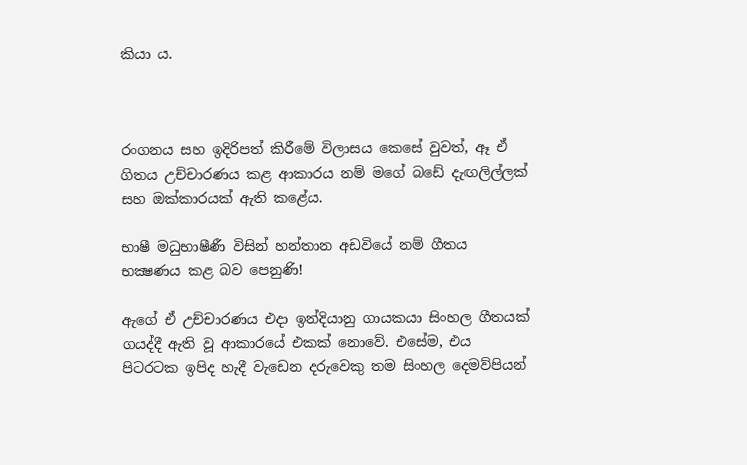කියා ය.



රංගනය සහ ඉදිරිපත් කිරීමේ විලාසය කෙසේ වුවත්, ඈ ඒ ගිතය උච්චාරණය කළ ආකාරය නම් මගේ බඩේ දැඟලිල්ලක් සහ ඔක්කාරයක් ඇති කළේය.

භාෂී මධුභාෂීණී විසින් හන්තාන අඩවියේ නම් ගීතය භක්‍ෂණය කළ බව පෙනුණි!

ඇගේ ඒ උච්චාරණය එදා ඉන්දියානු ගායකයා සිංහල ගීතයක් ගයද්දී ඇති වූ ආකාරයේ එකක් නොවේ. එසේම, එය පිටරටක ඉපිද හැදී වැඩෙන දරුවෙකු තම සිංහල දෙමව්පියන්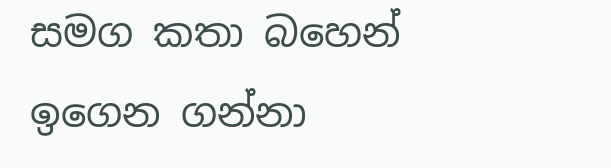සමග කතා බහෙන් ඉගෙන ගන්නා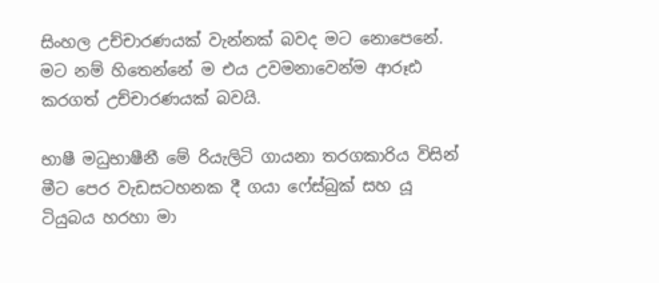සිංහල උච්චාරණයක් වැන්නක් බවද මට නොපෙනේ. මට නම් හිතෙන්නේ ම එය උවමනාවෙන්ම ආරූඪ කරගත් උච්චාරණයක් බවයි.

භාෂී මධුභාෂීනී මේ රියැලිටි ගායනා තරගකාරිය විසින් මීට පෙර වැඩසටහනක දී ගයා ෆේස්බුක් සහ යූ ටියුබය හරහා මා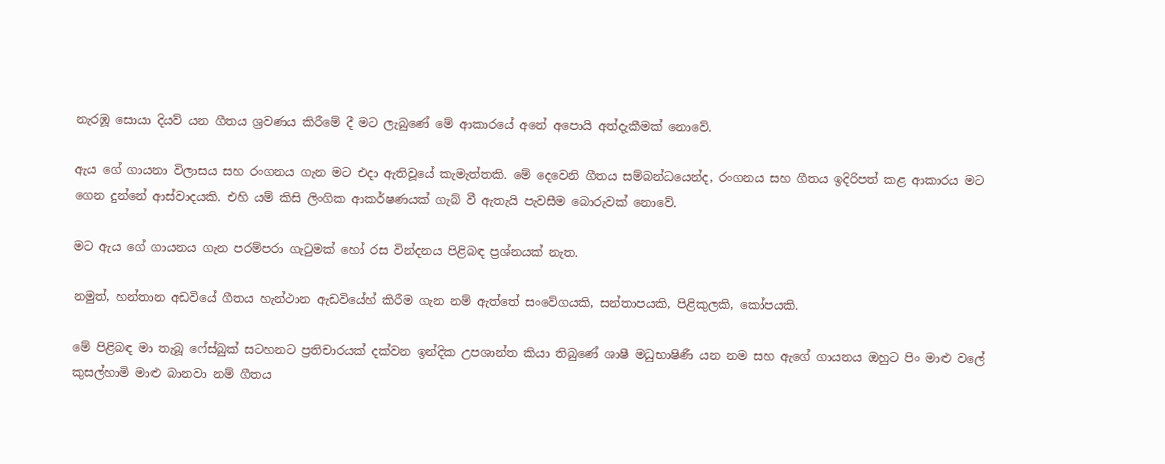නැරඹූ සොයා දියව් යන ගීතය ශ්‍රවණය කිරීමේ දී මට ලැබුණේ මේ ආකාරයේ අනේ අපොයි අත්දැකීමක් නොවේ.

ඇය ගේ ගායනා විලාසය සහ රංගනය ගැන මට එදා ඇතිවූයේ කැමැත්තකි. මේ දෙවෙනි ගීතය සම්බන්ධයෙන්ද, රංගනය සහ ගීතය ඉදිරිපත් කළ ආකාරය මට ගෙන දුන්නේ ආස්වාදයකි. එහි යම් කිසි ලිංගික ආකර්ෂණයක් ගැබ් වී ඇතැයි පැවසීම බොරුවක් නොවේ.

මට ඇය ගේ ගායනය ගැන පරම්පරා ගැටුමක් හෝ රස වින්දනය පිළිබඳ ප්‍රශ්නයක් නැත.

නමුත්, හන්තාන අඩවියේ ගීතය හැන්ථාන ඇඩවියේහ් කිරීම ගැන නම් ඇත්තේ සංවේගයකි, සන්තාපයකි, පිළිකුලකි, කෝපයකි.

මේ පිළිබඳ මා තැබූ ෆේස්බුක් සටහනට ප්‍රතිචාරයක් දක්වන ඉන්දික උපශාන්ත කියා තිබුණේ ශාෂී මධුභාෂිණී යන නම සහ ඇගේ ගායනය ඔහුට පිං මාළු වලේ කුසල්හාමි මාළු බානවා නම් ගීතය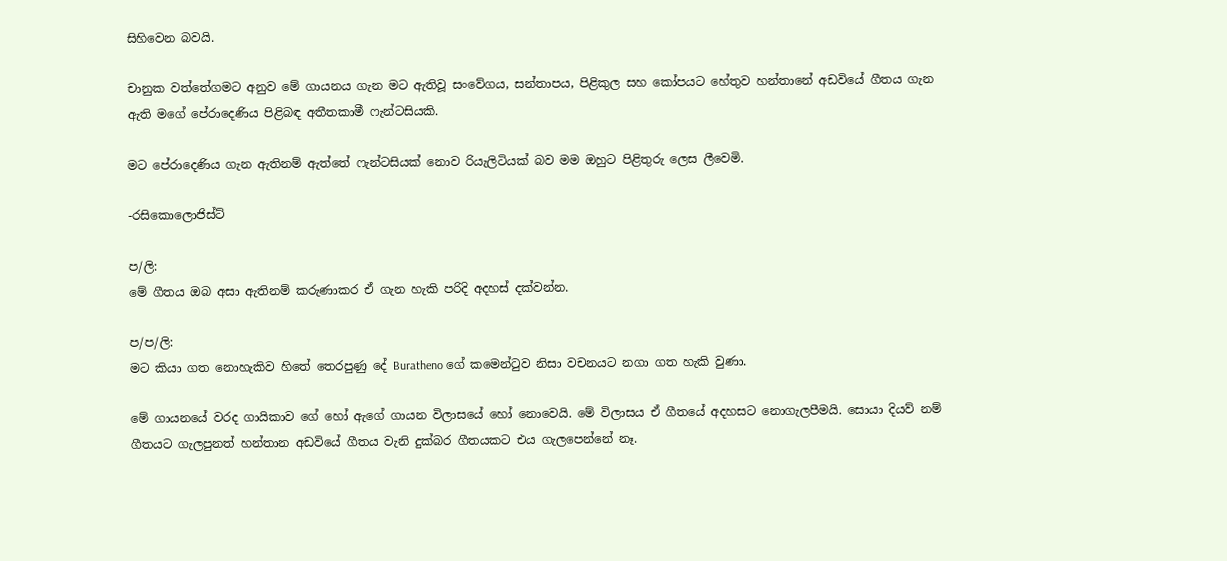සිහිවෙන බවයි.

චානුක වත්තේගමට අනුව මේ ගායනය ගැන මට ඇතිවූ සංවේගය, සන්තාපය, පිළිකුල සහ කෝපයට හේතුව හන්තානේ අඩවියේ ගීතය ගැන ඇති මගේ පේරාදෙණිය පිළිබඳ අතීතකාමී ෆැන්ටසියකි.

මට පේරාදෙණිය ගැන ඇතිනම් ඇත්තේ ෆැන්ටසියක් නොව රියැලිටියක් බව මම ඔහුට පිළිතුරු ලෙස ලීවෙමි.

-රසිකොලොජිස්ට්

ප/ලි:
මේ ගීතය ඔබ අසා ඇතිනම් කරුණාකර ඒ ගැන හැකි පරිදි අදහස් දක්වන්න.

ප/ප/ලි:
මට කියා ගත නොහැකිව හිතේ තෙරපුණු දේ Buratheno ගේ කමෙන්ටුව නිසා වචනයට නගා ගත හැකි වුණා.

මේ ගායනයේ වරද ගායිකාව ගේ හෝ ඇගේ ගායන විලාසයේ හෝ නොවෙයි. මේ විලාසය ඒ ගීතයේ අදහසට නොගැලපීමයි. සොයා දියව් නම් ගීතයට ගැලපුනත් හන්තාන අඩවියේ ගීතය වැනි දුක්බර ගීතයකට එය ගැලපෙන්නේ නෑ.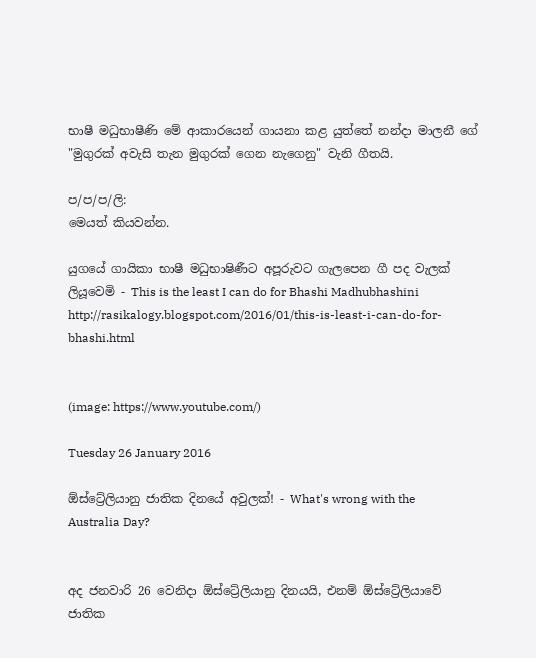භාෂී මධුභාෂීණි මේ ආකාරයෙන් ගායනා කළ යුත්තේ නන්දා මාලනී ගේ "මුගුරක් අවැසි තැන මුගුරක් ගෙන නැගෙනු" වැනි ගීතයි.

ප/ප/ප/ලි:
මෙයත් කියවන්න.

යුගයේ ගායිකා භාෂී මධුභාෂිණීට අපූරුවට ගැලපෙන ගී පද වැලක් ලියූවෙමි - This is the least I can do for Bhashi Madhubhashini
http://rasikalogy.blogspot.com/2016/01/this-is-least-i-can-do-for-bhashi.html


(image: https://www.youtube.com/)

Tuesday 26 January 2016

ඕස්ට්‍රේලියානු ජාතික දිනයේ අවුලක්! - What's wrong with the Australia Day?


අද ජනවාරි 26 වෙනිදා ඕස්ට්‍රේලියානු දිනයයි, එනම් ඕස්ට්‍රේලියාවේ ජාතික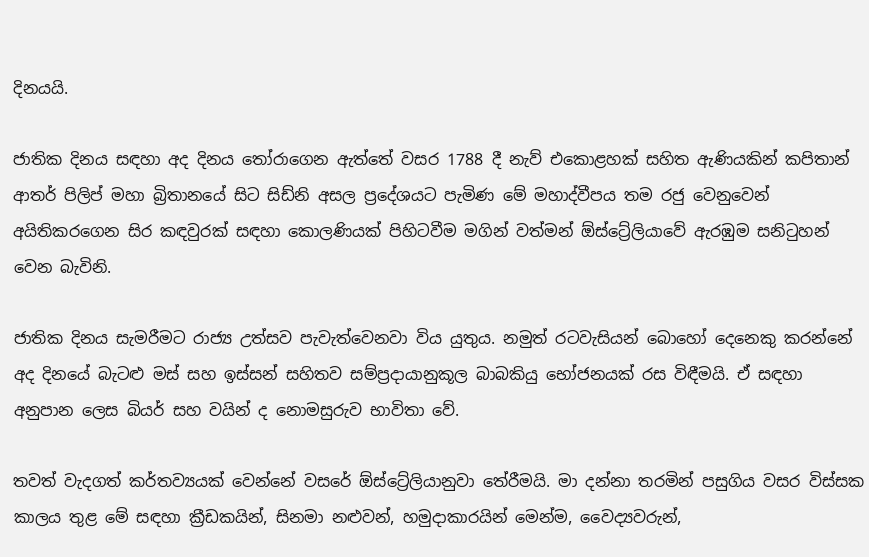දිනයයි.

ජාතික දිනය සඳහා අද දිනය තෝරාගෙන ඇත්තේ වසර 1788 දී නැව් එකොළහක් සහිත ඇණියකින් කපිතාන් ආතර් පිලිප් මහා බ්‍රිතානයේ සිට සිඩ්නි අසල ප්‍රදේශයට පැමිණ මේ මහාද්වීපය තම රජු වෙනුවෙන් අයිතිකරගෙන සිර කඳවුරක් සඳහා කොලණියක් පිහිටවීම මගින් වත්මන් ඕස්ට්‍රේලියාවේ ඇරඹුම සනිටුහන් වෙන බැවිනි.

ජාතික දිනය සැමරීමට රාජ්‍ය උත්සව පැවැත්වෙනවා විය යුතුය. නමුත් රටවැසියන් බොහෝ දෙනෙකු කරන්නේ අද දිනයේ බැටළු මස් සහ ඉස්සන් සහිතව සම්ප්‍රදායානුකූල බාබකියු භෝජනයක් රස විඳීමයි. ඒ සඳහා අනුපාන ලෙස බියර් සහ වයින් ද නොමසුරුව භාවිතා වේ.

තවත් වැදගත් කර්තව්‍යයක් වෙන්නේ වසරේ ඕස්ට්‍රේලියානුවා තේරීමයි. මා දන්නා තරමින් පසුගිය වසර විස්සක කාලය තුළ මේ සඳහා ක්‍රීඩකයින්, සිනමා නළුවන්, හමුදාකාරයින් මෙන්ම, වෛද්‍යවරුන්,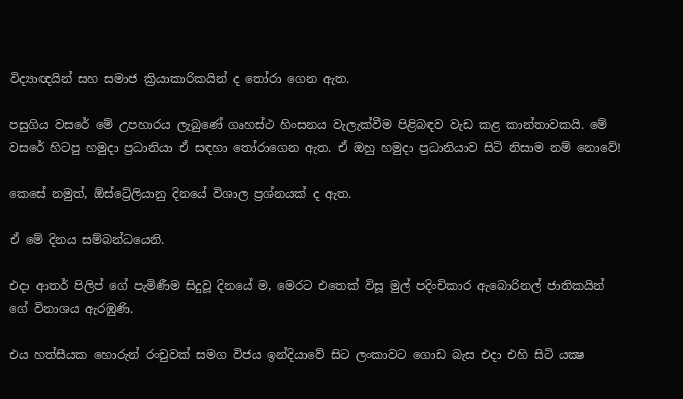විද්‍යාඥයින් සහ සමාජ ක්‍රියාකාරිකයින් ද තෝරා ගෙන ඇත.

පසුගිය වසරේ මේ උපහාරය ලැබුණේ ගෘහස්ථ හිංසනය වැලැක්වීම පිළිබඳව වැඩ කළ කාන්තාවකයි. මේ වසරේ හිටපු හමුදා ප්‍රධානියා ඒ සඳහා තෝරාගෙන ඇත. ඒ ඔහු හමුදා ප්‍රධානියාව සිටි නිසාම නම් නොවේ!

කෙසේ නමුත්, ඕස්ට්‍රේලියානු දිනයේ විශාල ප්‍රශ්නයක් ද ඇත.

ඒ මේ දිනය සම්බන්ධයෙනි.

එදා ආතර් පිලිප් ගේ පැමිණීම සිදුවූ දිනයේ ම, මෙරට එතෙක් විසූ මුල් පදිංචිකාර ඇබොරිනල් ජාතිකයින් ගේ විනාශය ඇරඹුණි.

එය හත්සීයක හොරුන් රංචුවක් සමග විජය ඉන්දියාවේ සිට ලංකාවට ගොඩ බැස එදා එහි සිටි යක්‍ෂ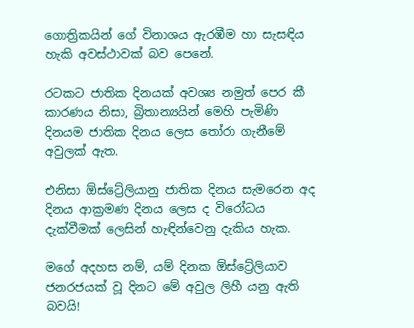ගොත්‍රිකයින් ගේ විනාශය ඇරඹීම හා සැසඳිය හැකි අවස්ථාවක් බව පෙනේ.

රටකට ජාතික දිනයක් අවශ්‍ය නමුත් පෙර කී කාරණය නිසා, බ්‍රිතාන්‍යයින් මෙහි පැමිණි දිනයම ජාතික දිනය ලෙස තෝරා ගැනීමේ අවුලක් ඇත.

එනිසා ඕස්ට්‍රේලියානු ජාතික දිනය සැමරෙන අද දිනය ආක්‍රමණ දිනය ලෙස ද විරෝධය දැක්වීමක් ලෙසින් හැඳින්වෙනු දැකිය හැක.

මගේ අදහස නම්, යම් දිනක ඕස්ට්‍රේලියාව ජනරජයක් වූ දිනට මේ අවුල ලිහී යනු ඇති බවයි!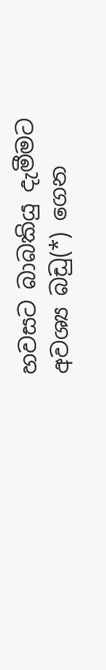හවසට බාබකියු දැමීමට අවශ්‍ය බඩු(*) ගෙන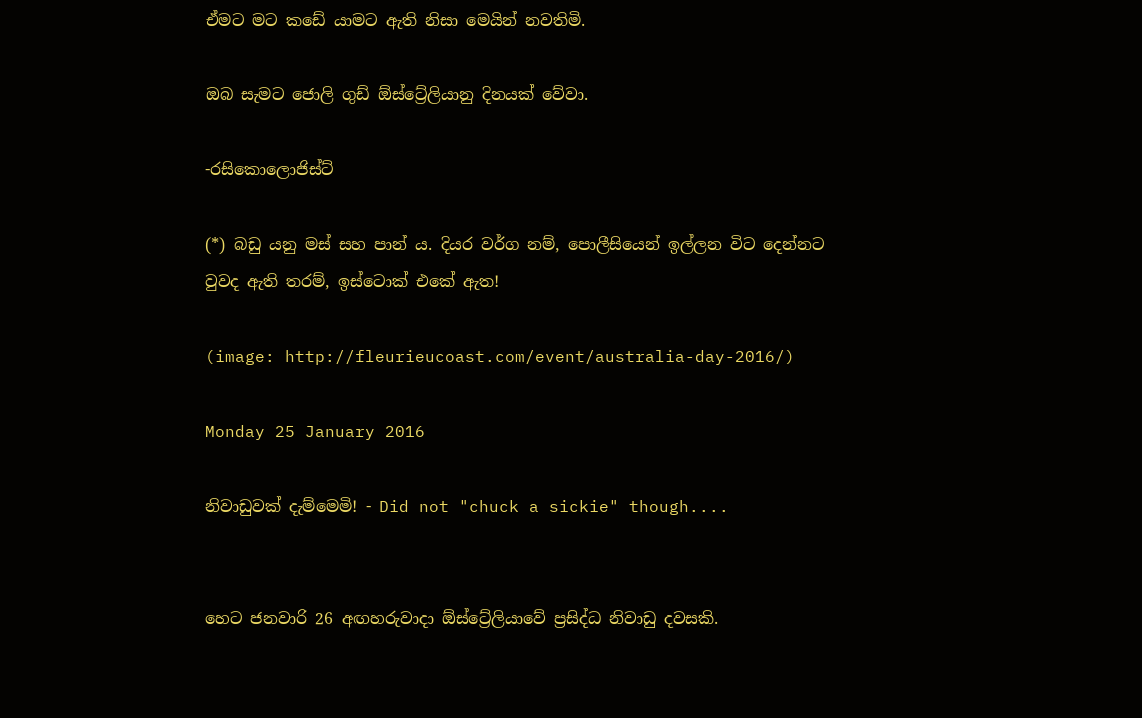ඒමට මට කඩේ යාමට ඇති නිසා මෙයින් නවතිමි.

ඔබ සැමට ජොලි ගුඩ් ඕස්ට්‍රේලියානු දිනයක් වේවා.

-රසිකොලොජිස්ට්

(*) බඩු යනු මස් සහ පාන් ය. දියර වර්ග නම්, පොලීසියෙන් ඉල්ලන විට දෙන්නට වුවද ඇති තරම්, ඉස්ටොක් එකේ ඇත!

(image: http://fleurieucoast.com/event/australia-day-2016/)

Monday 25 January 2016

නිවාඩුවක් දැම්මෙමි! - Did not "chuck a sickie" though....


හෙට ජනවාරි 26 අඟහරුවාදා ඕස්ට්‍රේලියාවේ ප්‍රසිද්ධ නිවාඩු දවසකි.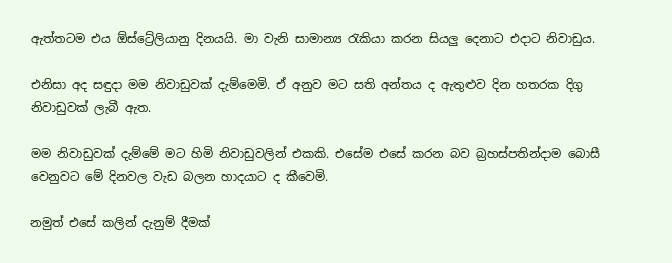ඇත්තටම එය ඕස්ට්‍රේලියානු දිනයයි. මා වැනි සාමාන්‍ය රැකියා කරන සියලු දෙනාට එදාට නිවාඩුය.

එනිසා අද සඳුදා මම නිවාඩුවක් දැම්මෙමි. ඒ අනුව මට සති අන්තය ද ඇතුළුව දින හතරක දිගු නිවාඩුවක් ලැබී ඇත.

මම නිවාඩුවක් දැම්මේ මට හිමි නිවාඩුවලින් එකකි. එසේම එසේ කරන බව බ්‍රහස්පතින්දාම බොසී වෙනුවට මේ දිනවල වැඩ බලන හාදයාට ද කීවෙමි.

නමුත් එසේ කලින් දැනුම් දීමක්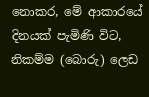නොකර, මේ ආකාරයේ දිනයක් පැමිණි විට, නිකම්ම (බොරු) ලෙඩ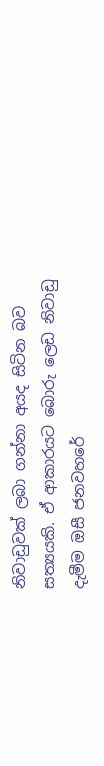නිවාඩුවක් ලබා ගන්නා අයද සිටින බව සත්‍යයකි. ඒ ආකාරයට බොරු ලෙඩ නිවාඩු දැමීම ඔසී ජනවහරේ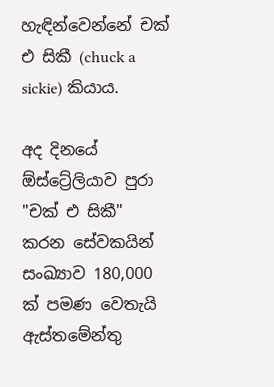හැඳින්වෙන්නේ චක් එ සිකී (chuck a sickie) කියාය.

අද දිනයේ ඕස්ට්‍රේලියාව පුරා "චක් එ සිකී" කරන සේවකයින් සංඛ්‍යාව 180,000 ක් පමණ වෙතැයි ඇස්තමේන්තු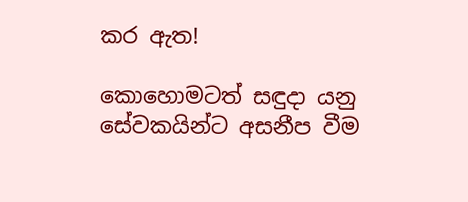කර ඇත!

කොහොමටත් සඳුදා යනු සේවකයින්ට අසනීප වීම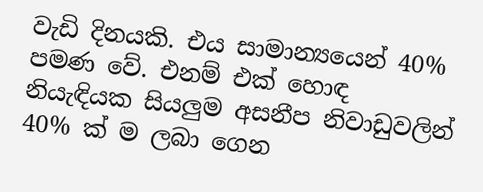වැඩි දිනයකි. එය සාමාන්‍යයෙන් 40% පමණ වේ. එනම් එක් හොඳ නියැඳියක සියලුම අසනීප නිවාඩුවලින් 40% ක් ම ලබා ගෙන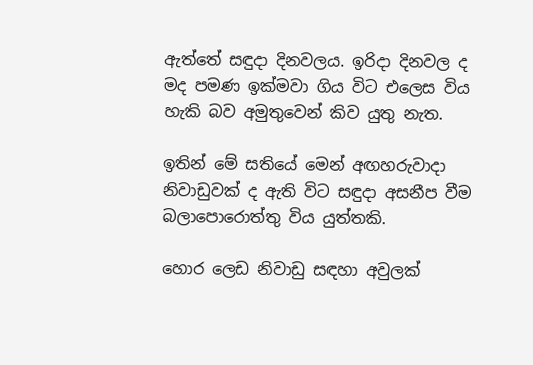ඇත්තේ සඳුදා දිනවලය. ඉරිදා දිනවල ද මද පමණ ඉක්මවා ගිය විට එලෙස විය හැකි බව අමුතුවෙන් කිව යුතු නැත.

ඉතින් මේ සතියේ මෙන් අඟහරුවාදා නිවාඩුවක් ද ඇති විට සඳුදා අසනීප වීම බලාපොරොත්තු විය යුත්තකි.

හොර ලෙඩ නිවාඩු සඳහා අවුලක්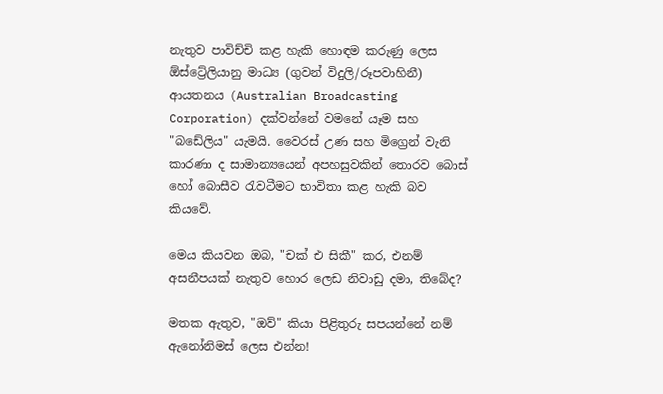නැතුව පාවිච්චි කළ හැකි හොඳම කරුණු ලෙස ඕස්ට්‍රේලියානු මාධ්‍ය (ගුවන් විදුලි/රූපවාහිනී) ආයතනය (Australian Broadcasting Corporation) දක්වන්නේ වමනේ යෑම සහ "බඩේලිය" යැමයි. වෛරස් උණ සහ මිග්‍රෙන් වැනි කාරණා ද සාමාන්‍යයෙන් අපහසුවකින් තොරව බොස් හෝ බොසීව රැවටීමට භාවිතා කළ හැකි බව කියවේ.

මෙය කියවන ඔබ, "චක් එ සිකී" කර, එනම් අසනීපයක් නැතුව හොර ලෙඩ නිවාඩු දමා, තිබේද?

මතක ඇතුව, "ඔව්" කියා පිළිතුරු සපයන්නේ නම් ඇනෝනිමස් ලෙස එන්න!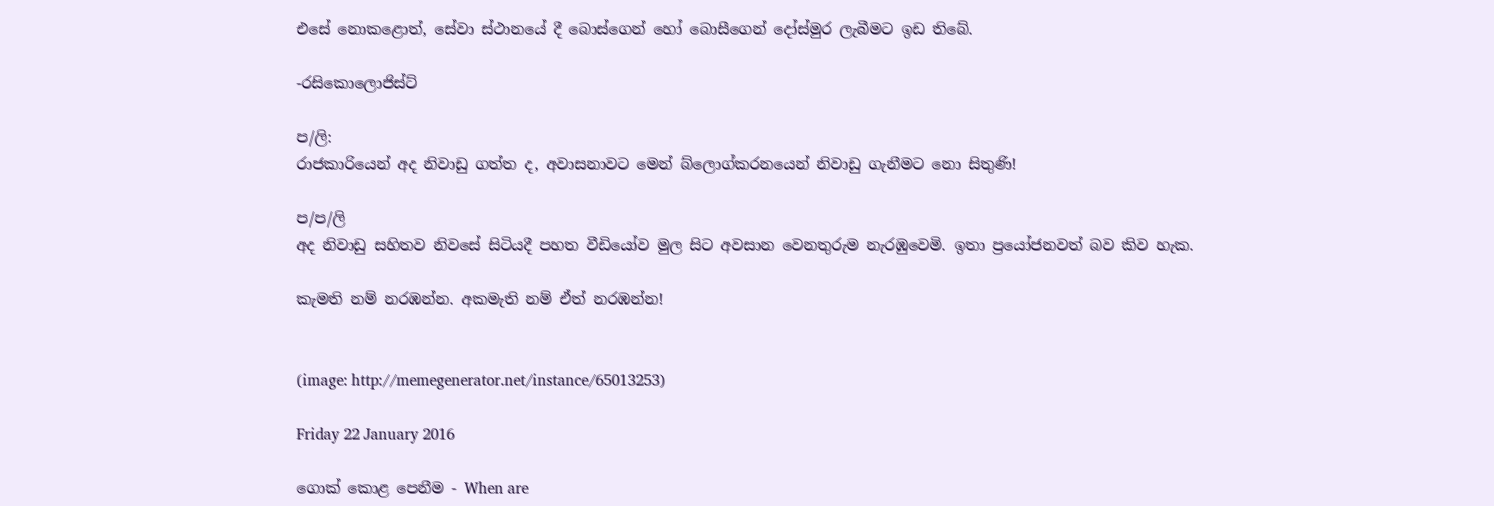එසේ නොකළොත්, සේවා ස්ථානයේ දී බොස්ගෙන් හෝ බොසීගෙන් දෝස්මුර ලැබීමට ඉඩ තිබේ.

-රසිකොලොජිස්ට්

ප/ලි:
රාජකාරියෙන් අද නිවාඩු ගත්ත ද, අවාසනාවට මෙන් බ්ලොග්කරනයෙන් නිවාඩු ගැනීමට නො සිතුණි!

ප/ප/ලි
අද නිවාඩු සහිතව නිවසේ සිටියදී පහත වීඩියෝව මුල සිට අවසාන වෙනතුරුම නැරඹුවෙමි. ඉතා ප්‍රයෝජනවත් බව කිව හැක.

කැමති නම් නරඹන්න. අකමැති නම් ඒත් නරඹන්න!


(image: http://memegenerator.net/instance/65013253)

Friday 22 January 2016

ගොක් කොළ පෙනීම - When are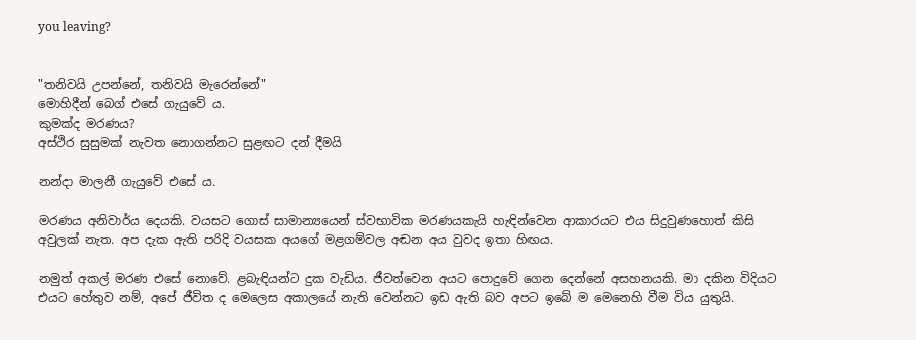you leaving?


"තනිවයි උපන්නේ, තනිවයි මැරෙන්නේ"
මොහිදීන් බෙග් එසේ ගැයුවේ ය.
කුමක්ද මරණය?
අස්ථිර සුසුමක් නැවත නොගන්නට සුළඟට දන් දීමයි

නන්දා මාලනී ගැයුවේ එසේ ය.

මරණය අනිවාර්ය දෙයකි. වයසට ගොස් සාමාන්‍යයෙන් ස්වභාවික මරණයකැයි හැඳින්වෙන ආකාරයට එය සිදුවුණහොත් කිසි අවුලක් නැත. අප දැක ඇති පරිදි වයසක අයගේ මළගම්වල අඬන අය වුවද ඉතා හිඟය.

නමුත් අකල් මරණ එසේ නොවේ. ළබැඳියන්ට දුක වැඩිය. ජීවත්වෙන අයට පොදුවේ ගෙන දෙන්නේ අසහනයකි. මා දකින විදියට එයට හේතුව නම්, අපේ ජීවිත ද මෙලෙස අකාලයේ නැති වෙන්නට ඉඩ ඇති බව අපට ඉබේ ම මෙනෙහි වීම විය යුතුයි.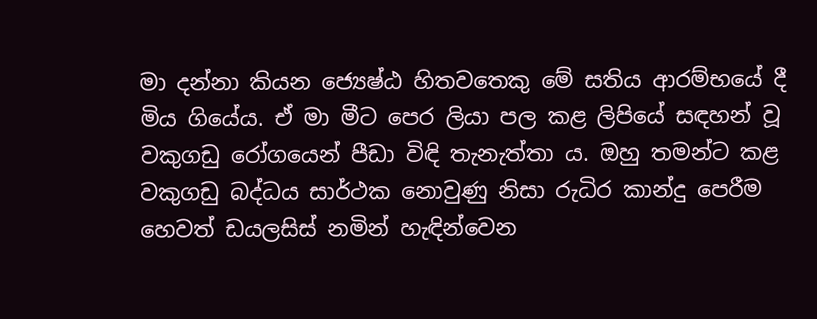මා දන්නා කියන ජ්‍යෙෂ්ඨ හිතවතෙකු මේ සතිය ආරම්භයේ දී මිය ගියේය. ඒ මා මීට පෙර ලියා පල කළ ලිපියේ සඳහන් වූ වකුගඩු රෝගයෙන් පීඩා විඳි තැනැත්තා ය. ඔහු තමන්ට කළ වකුගඩු බද්ධය සාර්ථක නොවුණු නිසා රුධිර කාන්දු පෙරීම හෙවත් ඩයලසිස් නමින් හැඳින්වෙන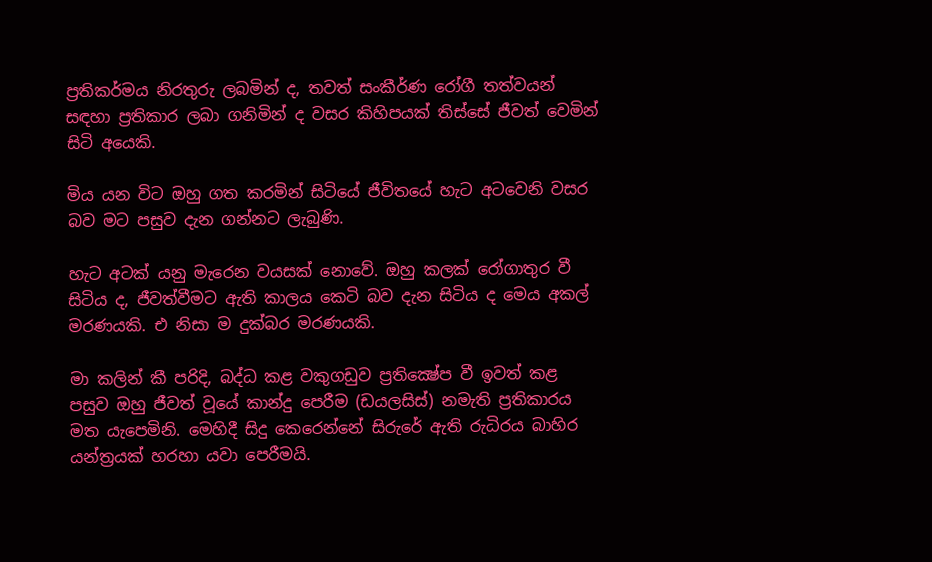ප්‍රතිකර්මය නිරතුරු ලබමින් ද, තවත් සංකීර්ණ රෝගී තත්වයන් සඳහා ප්‍රතිකාර ලබා ගනිමින් ද වසර කිහිපයක් තිස්සේ ජීවත් වෙමින් සිටි අයෙකි.

මිය යන විට ඔහු ගත කරමින් සිටියේ ජීවිතයේ හැට අටවෙනි වසර බව මට පසුව දැන ගන්නට ලැබුණි.

හැට අටක් යනු මැරෙන වයසක් නොවේ. ඔහු කලක් රෝගාතුර වී සිටිය ද, ජීවත්වීමට ඇති කාලය කෙටි බව දැන සිටිය ද මෙය අකල් මරණයකි. එ නිසා ම දුක්බර මරණයකි.

මා කලින් කී පරිදි, බද්ධ කළ වකුගඩුව ප්‍රතික්‍ෂේප වී ඉවත් කළ පසුව ඔහු ජීවත් වූයේ කාන්දු පෙරීම (ඩයලසිස්) නමැති ප්‍රතිකාරය මත යැපෙමිනි. මෙහිදී සිදු කෙරෙන්නේ සිරුරේ ඇති රුධිරය බාහිර යන්ත්‍රයක් හරහා යවා පෙරීමයි.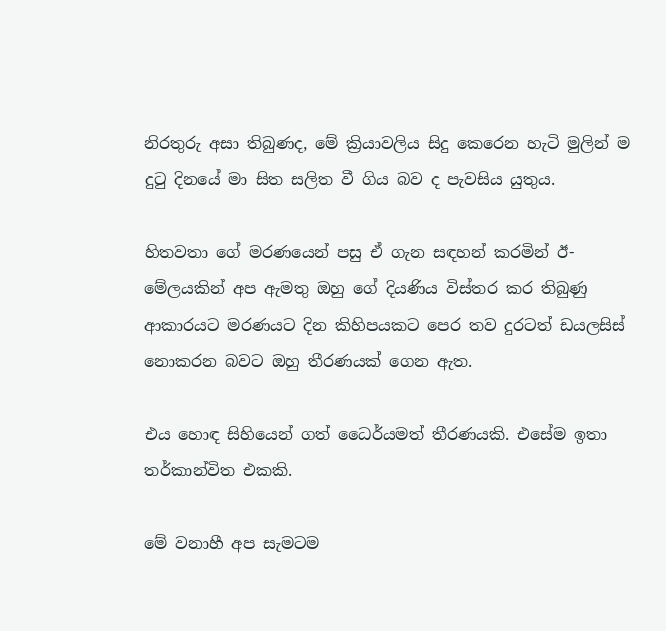නිරතුරු අසා තිබුණද, මේ ක්‍රියාවලිය සිදු කෙරෙන හැටි මුලින් ම දුටු දිනයේ මා සිත සලිත වී ගිය බව ද පැවසිය යුතුය.

හිතවතා ගේ මරණයෙන් පසු ඒ ගැන සඳහන් කරමින් ඊ-මේලයකින් අප ඇමතු ඔහු ගේ දියණිය විස්තර කර තිබුණු ආකාරයට මරණයට දින කිහිපයකට පෙර තව දුරටත් ඩයලසිස් නොකරන බවට ඔහු තීරණයක් ගෙන ඇත.

එය හොඳ සිහියෙන් ගත් ධෛර්යමත් තීරණයකි. එසේම ඉතා තර්කාන්විත එකකි.

මේ වනාහී අප සැමටම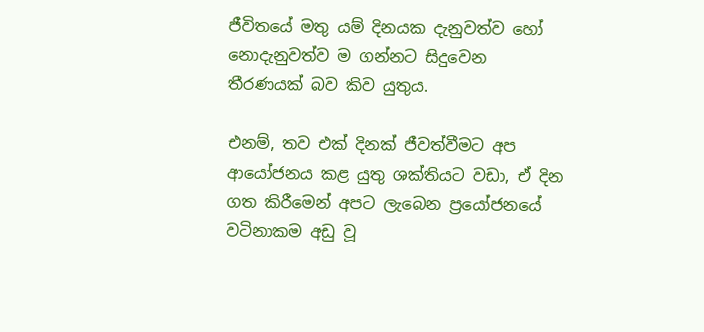ජීවිතයේ මතු යම් දිනයක දැනුවත්ව හෝ නොදැනුවත්ව ම ගන්නට සිදුවෙන තීරණයක් බව කිව යුතුය.

එනම්, තව එක් දිනක් ජීවත්වීමට අප ආයෝජනය කළ යුතු ශක්තියට වඩා, ඒ දින ගත කිරීමෙන් අපට ලැබෙන ප්‍රයෝජනයේ වටිනාකම අඩු වූ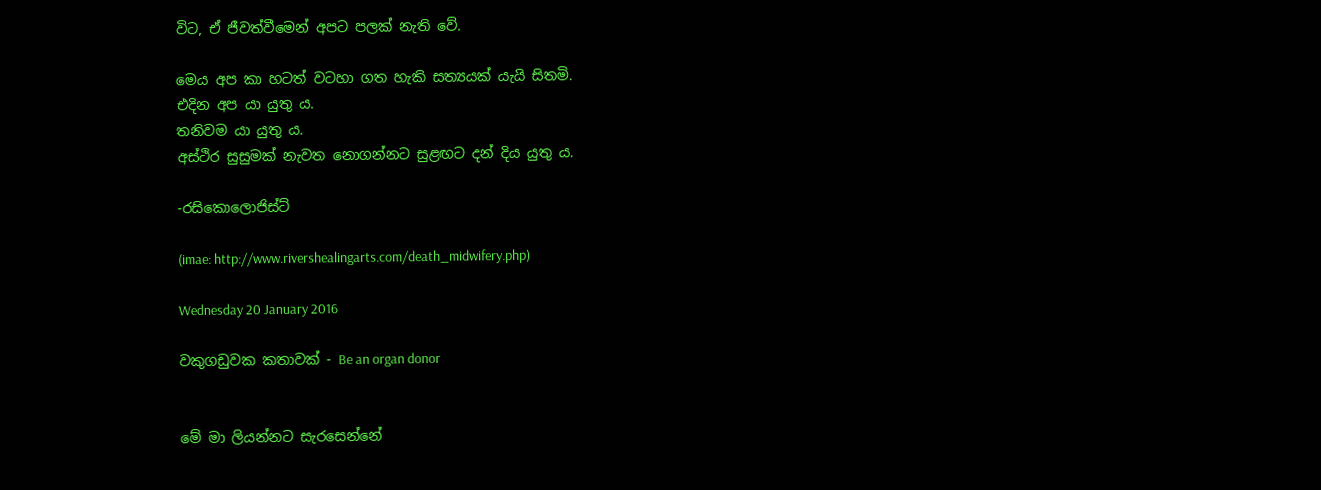විට, ඒ ජීවත්වීමෙන් අපට පලක් නැති වේ.

මෙය අප කා හටත් වටහා ගත හැකි සත්‍යයක් යැයි සිතමි.
එදින අප යා යුතු ය.
තනිවම යා යුතු ය.
අස්ථිර සුසුමක් නැවත නොගන්නට සුළඟට දන් දිය යුතු ය.

-රසිකොලොජිස්ට්

(imae: http://www.rivershealingarts.com/death_midwifery.php)

Wednesday 20 January 2016

වකුගඩුවක කතාවක් - Be an organ donor


මේ මා ලියන්නට සැරසෙන්නේ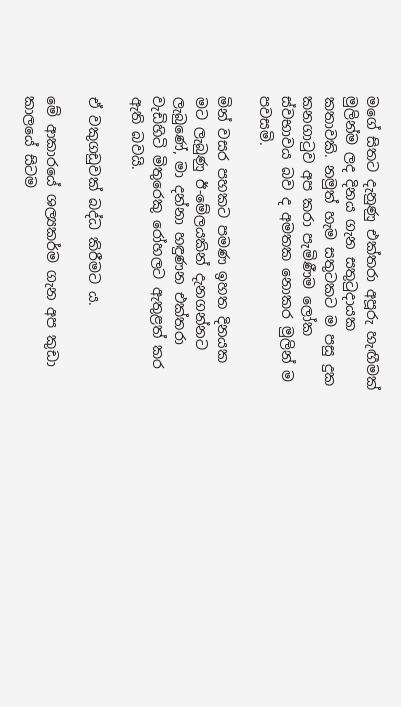මගේ සිතට දැනුණු එක්තරා අපූරු හැඟීමක් මුලින්ම ලද දිනය ගැන සතුටුදායක කතාවකි. නමුත් හැම සතුටකට ම පසු දුක කනගාටුව අප කරා පැමිණීම ලෝක ස්වභාවය බව ද අමතක නොකර මුලින් ම පවසමි.

මින් වසර පහකට පමණ ඉහත දිනයක මට ලැබුණු ඊ-මේලයකින් දැනගන්නට ලැබුණේ, මා දන්නා හඳුණන එක්තරා වැඩිහිටි මිතුරෙකු රෝහලට ඇතුළත් කර ඇති බවයි.

ඒ වකුගඩුවක් බද්ධ කිරීමට ය.

මේ ආකාරයේ ශල්‍යකර්ම ගැන අප කුඩා කාලයේ සිටම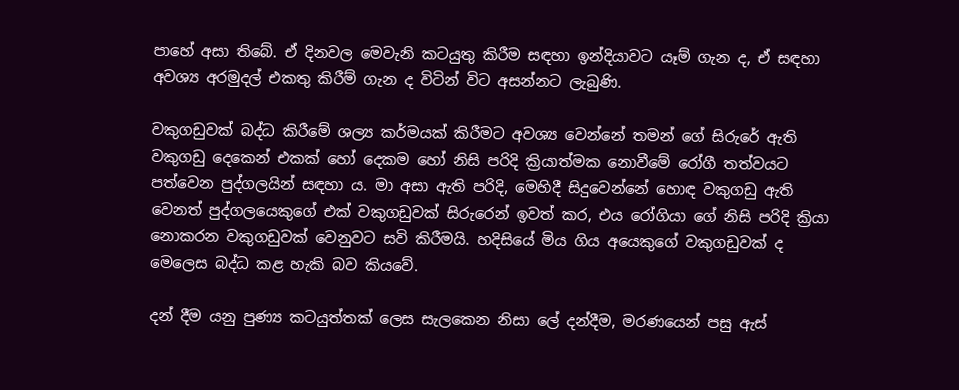පාහේ අසා තිබේ. ඒ දිනවල මෙවැනි කටයුතු කිරීම සඳහා ඉන්දියාවට යෑම් ගැන ද, ඒ සඳහා අවශ්‍ය අරමුදල් එකතු කිරීම් ගැන ද විටින් විට අසන්නට ලැබුණි.

වකුගඩුවක් බද්ධ කිරීමේ ශල්‍ය කර්මයක් කිරීමට අවශ්‍ය වෙන්නේ තමන් ගේ සිරුරේ ඇති වකුගඩු දෙකෙන් එකක් හෝ දෙකම හෝ නිසි පරිදි ක්‍රියාත්මක නොවීමේ රෝගී තත්වයට පත්වෙන පුද්ගලයින් සඳහා ය. මා අසා ඇති පරිදි, මෙහිදී සිදුවෙන්නේ හොඳ වකුගඩු ඇති වෙනත් පුද්ගලයෙකුගේ එක් වකුගඩුවක් සිරුරෙන් ඉවත් කර, එය රෝගියා ගේ නිසි පරිදි ක්‍රියා නොකරන වකුගඩුවක් වෙනුවට සවි කිරීමයි. හදිසියේ මිය ගිය අයෙකුගේ වකුගඩුවක් ද මෙලෙස බද්ධ කළ හැකි බව කියවේ.

දන් දීම යනු පුණ්‍ය කටයුත්තක් ලෙස සැලකෙන නිසා ලේ දන්දීම, මරණයෙන් පසු ඇස්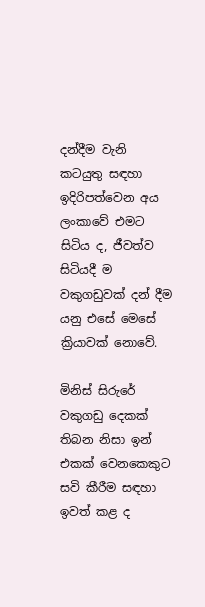දන්දීම වැනි කටයුතු සඳහා ඉදිරිපත්වෙන අය ලංකාවේ එමට සිටිය ද, ජීවත්ව සිටියදී ම වකුගඩුවක් දන් දීම යනු එසේ මෙසේ ක්‍රියාවක් නොවේ.

මිනිස් සිරුරේ වකුගඩු දෙකක් තිබන නිසා ඉන් එකක් වෙනකෙකුට සවි කීරීම සඳහා ඉවත් කළ ද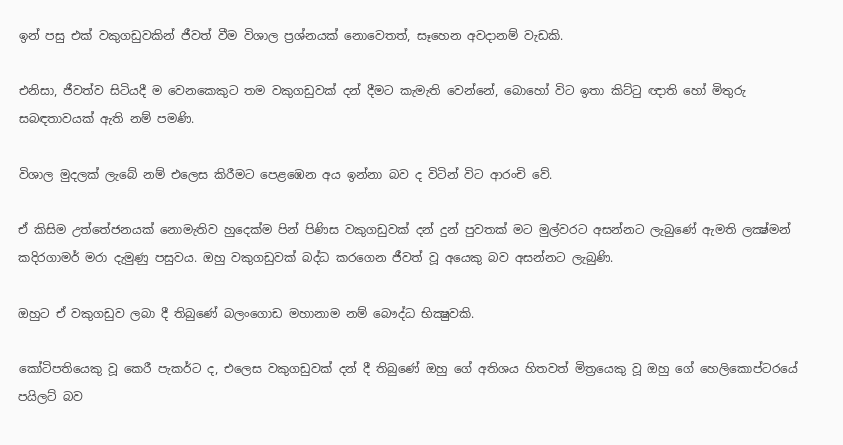ඉන් පසු එක් වකුගඩුවකින් ජීවත් වීම විශාල ප්‍රශ්නයක් නොවෙතත්, සෑහෙන අවදානම් වැඩකි.

එනිසා, ජීවත්ව සිටියදී ම වෙනකෙකුට තම වකුගඩුවක් දන් දීමට කැමැති වෙන්නේ, බොහෝ විට ඉතා කිට්ටු ඥාති හෝ මිතුරු සබඳතාවයක් ඇති නම් පමණි.

විශාල මුදලක් ලැබේ නම් එලෙස කිරීමට පෙළඹෙන අය ඉන්නා බව ද විටින් විට ආරංචි වේ.

ඒ කිසිම උත්තේජනයක් නොමැතිව හුදෙක්ම පින් පිණිස වකුගඩුවක් දන් දුන් පුවතක් මට මුල්වරට අසන්නට ලැබුණේ ඇමති ලක්‍ෂ්මන් කදිරගාමර් මරා දැමුණු පසුවය. ඔහු වකුගඩුවක් බද්ධ කරගෙන ජීවත් වූ අයෙකු බව අසන්නට ලැබුණි.

ඔහුට ඒ වකුගඩුව ලබා දී තිබුණේ බලංගොඩ මහානාම නම් බෞද්ධ භික්‍ෂුවකි.

කෝටිපතියෙකු වූ කෙරී පැකර්ට ද, එලෙස වකුගඩුවක් දන් දී තිබුණේ ඔහු ගේ අතිශය හිතවත් මිත්‍රයෙකු වූ ඔහු ගේ හෙලිකොප්ටරයේ පයිලට් බව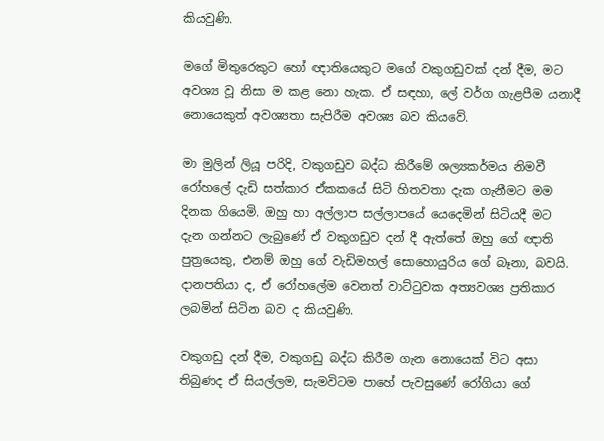කියවුණි.

මගේ මිතුරෙකුට හෝ ඥාතියෙකුට මගේ වකුගඩුවක් දන් දීම, මට අවශ්‍ය වූ නිසා ම කළ නො හැක. ඒ සඳහා, ලේ වර්ග ගැළපීම යනාදී නොයෙකුත් අවශ්‍යතා සැපිරීම අවශ්‍ය බව කියවේ.

මා මුලින් ලියූ පරිදි, වකුගඩුව බද්ධ කිරීමේ ශල්‍යකර්මය නිමවී රෝහලේ දැඩි සත්කාර ඒකකයේ සිටි හිතවතා දැක ගැනීමට මම දිනක ගියෙමි. ඔහු හා අල්ලාප සල්ලාපයේ යෙදෙමින් සිටියදී මට දැන ගන්නට ලැබුණේ ඒ වකුගඩුව දන් දී ඇත්තේ ඔහු ගේ ඥාති පුත්‍රයෙකු, එනම් ඔහු ගේ වැඩිමහල් සොහොයුරිය ගේ බෑනා, බවයි. දානපතියා ද, ඒ රෝහලේම වෙනත් වාට්ටුවක අත්‍යවශ්‍ය ප්‍රතිකාර ලබමින් සිටින බව ද කියවුණි.

වකුගඩු දන් දීම, වකුගඩු බද්ධ කිරීම ගැන නොයෙක් විට අසා තිබුණද ඒ සියල්ලම, සැමවිටම පාහේ පැවසුණේ රෝගියා ගේ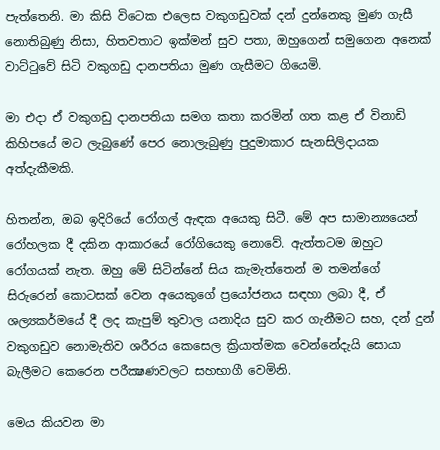පැත්තෙනි. මා කිසි විටෙක එලෙස වකුගඩුවක් දන් දුන්නෙකු මුණ ගැසී නොතිබුණු නිසා, හිතවතාට ඉක්මන් සුව පතා, ඔහුගෙන් සමුගෙන අනෙක් වාට්ටුවේ සිටි වකුගඩු දානපතියා මුණ ගැසීමට ගියෙමි.

මා එදා ඒ වකුගඩු දානපතියා සමග කතා කරමින් ගත කළ ඒ විනාඩි කිහිපයේ මට ලැබුණේ පෙර නොලැබුණු පුදුමාකාර සැනසිලිදායක අත්දැකීමකි.

හිතන්න, ඔබ ඉදිරියේ රෝගල් ඇඳක අයෙකු සිටී. මේ අප සාමාන්‍යයෙන් රෝහලක දී දකින ආකාරයේ රෝගියෙකු නොවේ. ඇත්තටම ඔහුට රෝගයක් නැත. ඔහු මේ සිටින්නේ සිය කැමැත්තෙන් ම තමන්ගේ සිරුරෙන් කොටසක් වෙන අයෙකුගේ ප්‍රයෝජනය සඳහා ලබා දී, ඒ ශල්‍යකර්මයේ දී ලද කැපුම් තුවාල යනාදිය සුව කර ගැනීමට සහ, දන් දුන් වකුගඩුව නොමැතිව ශරීරය කෙසෙල ක්‍රියාත්මක වෙන්නේදැයි සොයා බැලීමට කෙරෙන පරීක්‍ෂණවලට සහභාගී වෙමිනි.

මෙය කියවන මා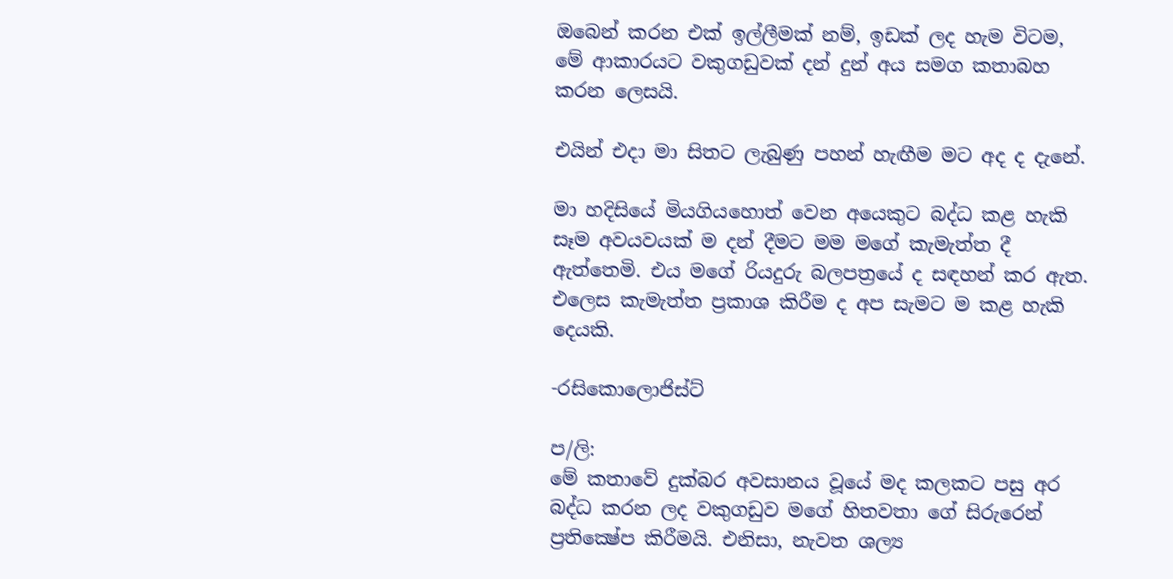ඔබෙන් කරන එක් ඉල්ලීමක් නම්, ඉඩක් ලද හැම විටම, මේ ආකාරයට වකුගඩුවක් දන් දුන් අය සමග කතාබහ කරන ලෙසයි.

එයින් එදා මා සිතට ලැබුණු පහන් හැඟීම මට අද ද දැනේ.

මා හදිසියේ මියගියහොත් වෙන අයෙකුට බද්ධ කළ හැකි සෑම අවයවයක් ම දන් දීමට මම මගේ කැමැත්ත දී ඇත්තෙමි. එය මගේ රියදුරු බලපත්‍රයේ ද සඳහන් කර ඇත. එලෙස කැමැත්ත ප්‍රකාශ කිරීම ද අප සැමට ම කළ හැකි දෙයකි.

-රසිකොලොජිස්ට්

ප/ලි:
මේ කතාවේ දුක්බර අවසානය වූයේ මද කලකට පසු අර බද්ධ කරන ලද වකුගඩුව මගේ හිතවතා ගේ සිරුරෙන් ප්‍රතික්‍ෂේප කිරීමයි. එනිසා, නැවත ශල්‍ය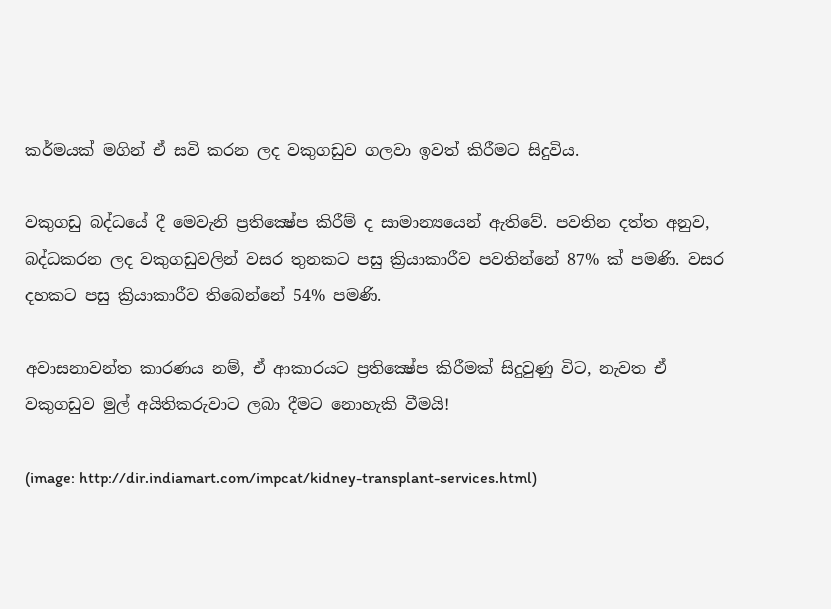කර්මයක් මගින් ඒ සවි කරන ලද වකුගඩුව ගලවා ඉවත් කිරීමට සිදුවිය.

වකුගඩු බද්ධයේ දී මෙවැනි ප්‍රතික්‍ෂේප කිරීම් ද සාමාන්‍යයෙන් ඇතිවේ. පවතින දත්ත අනුව, බද්ධකරන ලද වකුගඩුවලින් වසර තුනකට පසු ක්‍රියාකාරීව පවතින්නේ 87% ක් පමණි. වසර දහකට පසු ක්‍රියාකාරීව තිබෙන්නේ 54% පමණි.

අවාසනාවන්ත කාරණය නම්, ඒ ආකාරයට ප්‍රතික්‍ෂේප කිරීමක් සිදුවුණු විට, නැවත ඒ වකුගඩුව මුල් අයිතිකරුවාට ලබා දීමට නොහැකි වීමයි!

(image: http://dir.indiamart.com/impcat/kidney-transplant-services.html)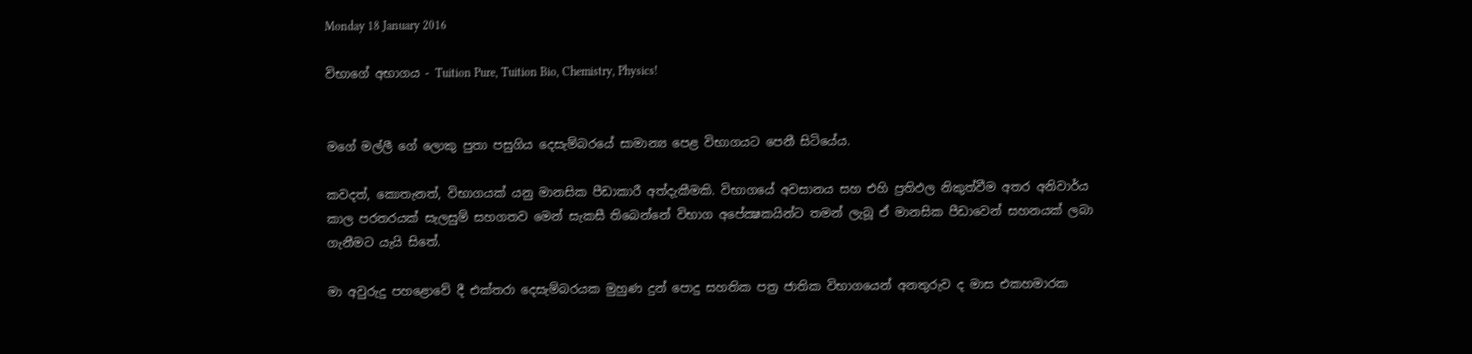Monday 18 January 2016

විභාගේ අභාගය - Tuition Pure, Tuition Bio, Chemistry, Physics!


මගේ මල්ලී ගේ ලොකු පුතා පසුගිය දෙසැම්බරයේ සාමාන්‍ය පෙළ විභාගයට පෙනී සිටියේය.

කවදත්, කොතැනත්, විභාගයක් යනු මානසික පීඩාකාරී අත්දැකීමකි. විභාගයේ අවසානය සහ එහි ප්‍රතිඵල නිකුත්වීම අතර අනිවාර්ය කාල පරතරයක් සැලසුම් සහගතව මෙන් සැකසී තිබෙන්නේ විභාග අපේක්‍ෂකයින්ට තමන් ලැබූ ඒ මානසික පීඩාවෙන් සහනයක් ලබා ගැනීමට යැයි සිතේ.

මා අවුරුදු පහළොවේ දී එක්තරා දෙසැම්බරයක මුහුණ දුන් පොදු සහතික පත්‍ර ජාතික විභාගයෙන් අනතුරුව ද මාස එකහමාරක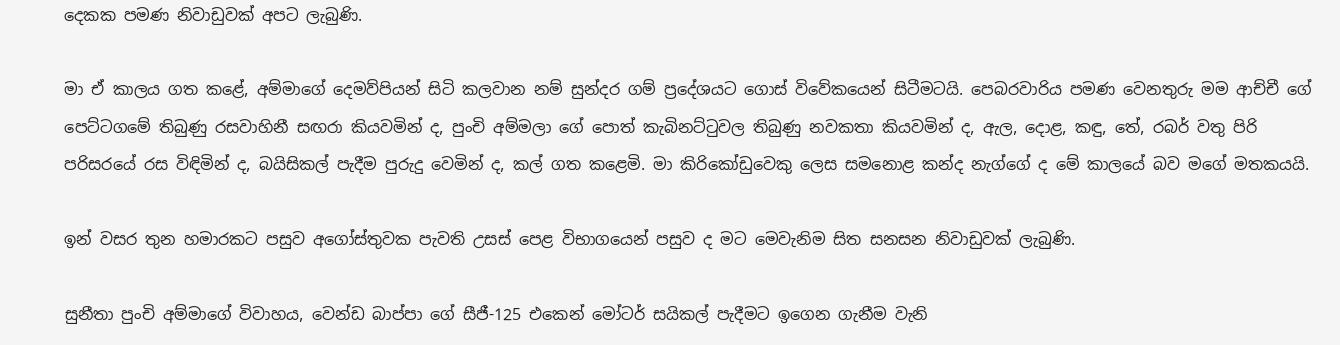දෙකක පමණ නිවාඩුවක් අපට ලැබුණි.

මා ඒ කාලය ගත කළේ, අම්මාගේ දෙමව්පියන් සිටි කලවාන නම් සුන්දර ගම් ප්‍රදේශයට ගොස් විවේකයෙන් සිටීමටයි. පෙබරවාරිය පමණ වෙනතුරු මම ආච්චී ගේ පෙට්ටගමේ තිබුණු රසවාහිනී සඟරා කියවමින් ද, පුංචි අම්මලා ගේ පොත් කැබිනට්ටුවල තිබුණු නවකතා කියවමින් ද, ඇල, දොළ, කඳු, තේ, රබර් වතු පිරි පරිසරයේ රස විඳිමින් ද, බයිසිකල් පැදීම පුරුදු වෙමින් ද, කල් ගත කළෙමි. මා කිරිකෝඩුවෙකු ලෙස සමනොළ කන්ද නැග්ගේ ද මේ කාලයේ බව මගේ මතකයයි.

ඉන් වසර තුන හමාරකට පසුව අගෝස්තුවක පැවති උසස් පෙළ විභාගයෙන් පසුව ද මට මෙවැනිම සිත සනසන නිවාඩුවක් ලැබුණි.

සුනීතා පුංචි අම්මාගේ විවාහය, වෙන්ඩ බාප්පා ගේ සීජී-125 එකෙන් මෝටර් සයිකල් පැදීමට ඉගෙන ගැනීම වැනි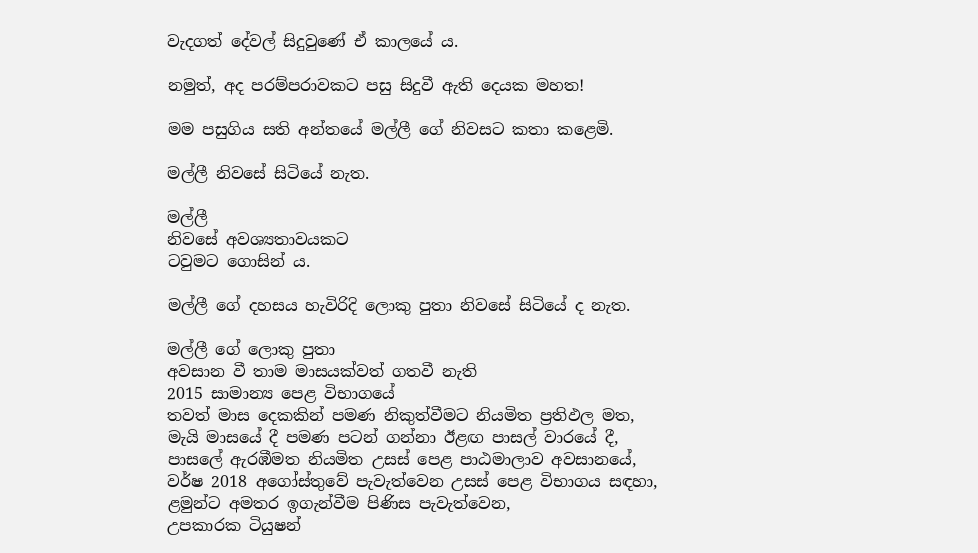වැදගත් දේවල් සිදුවුණේ ඒ කාලයේ ය.

නමුත්, අද පරම්පරාවකට පසු සිදුවී ඇති දෙයක මහත!

මම පසුගිය සති අන්තයේ මල්ලී ගේ නිවසට කතා කළෙමි.

මල්ලී නිවසේ සිටියේ නැත.

මල්ලී
නිවසේ අවශ්‍යතාවයකට
ටවුමට ගොසින් ය.

මල්ලී ගේ දහසය හැවිරිදි ලොකු පුතා නිවසේ සිටියේ ද නැත.

මල්ලී ගේ ලොකු පුතා
අවසාන වී තාම මාසයක්වත් ගතවී නැති
2015 සාමාන්‍ය පෙළ විභාගයේ
තවත් මාස දෙකකින් පමණ නිකුත්වීමට නියමිත ප්‍රතිඵල මත,
මැයි මාසයේ දී පමණ පටන් ගන්නා ඊළඟ පාසල් වාරයේ දී,
පාසලේ ඇරඹීමත නියමිත උසස් පෙළ පාඨමාලාව අවසානයේ,
වර්ෂ 2018 අගෝස්තුවේ පැවැත්වෙන උසස් පෙළ විභාගය සඳහා,
ළමුන්ට අමතර ඉගැන්වීම පිණිස පැවැත්වෙන,
උපකාරක ටියුෂන්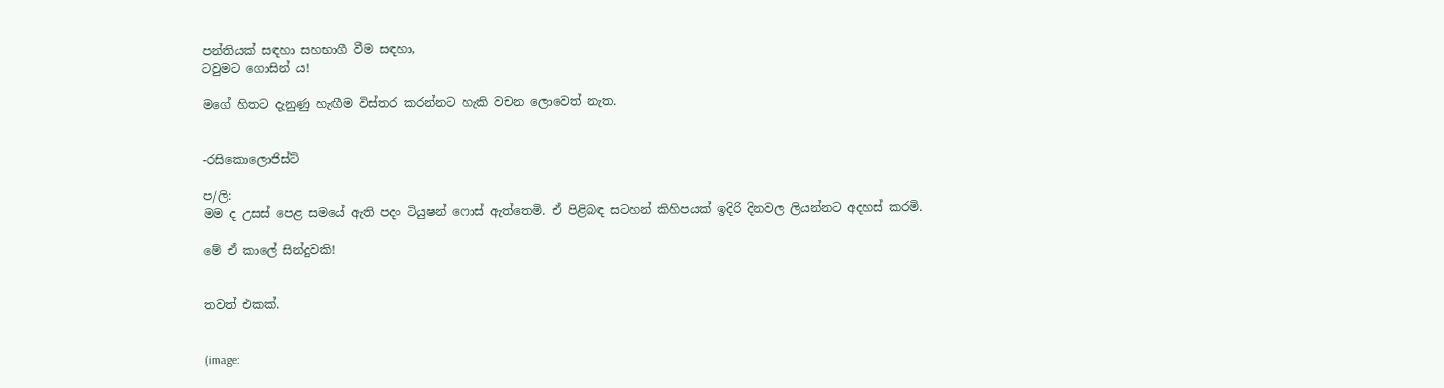පන්තියක් සඳහා සහභාගී වීම සඳහා,
ටවුමට ගොසින් ය!

මගේ හිතට දැනුණු හැඟීම විස්තර කරන්නට හැකි වචන ලොවෙත් නැත.


-රසිකොලොජිස්ට්

ප/ලි:
මම ද උසස් පෙළ සමයේ ඇති පදං ටියුෂන් ෆොස් ඇත්තෙමි. ඒ පිළිබඳ සටහන් කිහිපයක් ඉදිරි දිනවල ලියන්නට අදහස් කරමි.

මේ ඒ කාලේ සින්දුවකි!


තවත් එකක්.


(image: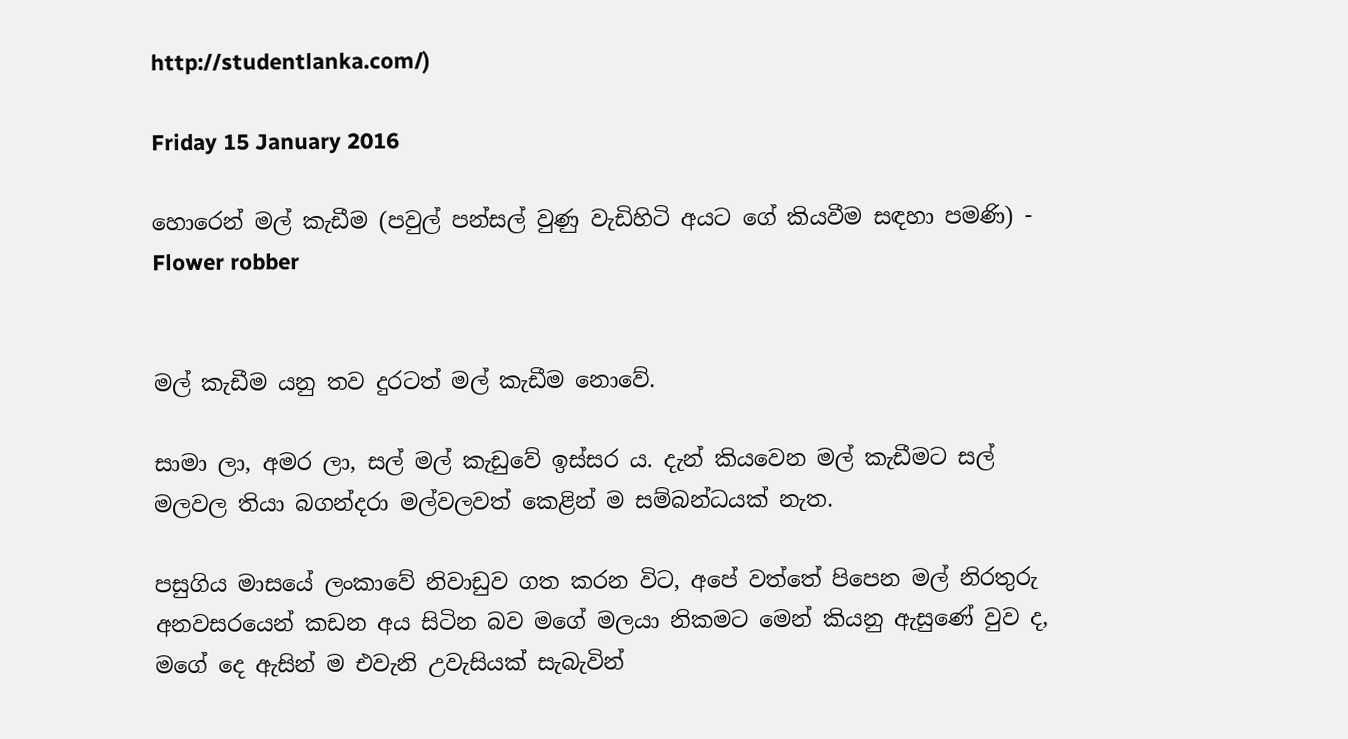http://studentlanka.com/)

Friday 15 January 2016

හොරෙන් මල් කැඩීම (පවුල් පන්සල් වුණු වැඩිහිටි අයට ගේ කියවීම සඳහා පමණි) - Flower robber


මල් කැඩීම යනු තව දුරටත් මල් කැඩීම නොවේ.

සාමා ලා, අමර ලා, සල් මල් කැඩුවේ ඉස්සර ය. දැන් කියවෙන මල් කැඩීමට සල් මලවල තියා බගන්දරා මල්වලවත් කෙළින් ම සම්බන්ධයක් නැත.

පසුගිය මාසයේ ලංකාවේ නිවාඩුව ගත කරන විට, අපේ වත්තේ පිපෙන මල් නිරතුරු අනවසරයෙන් කඩන අය සිටින බව මගේ මලයා නිකමට මෙන් කියනු ඇසුණේ වුව ද, මගේ දෙ ඇසින් ම එවැනි උවැසියක් සැබැවින්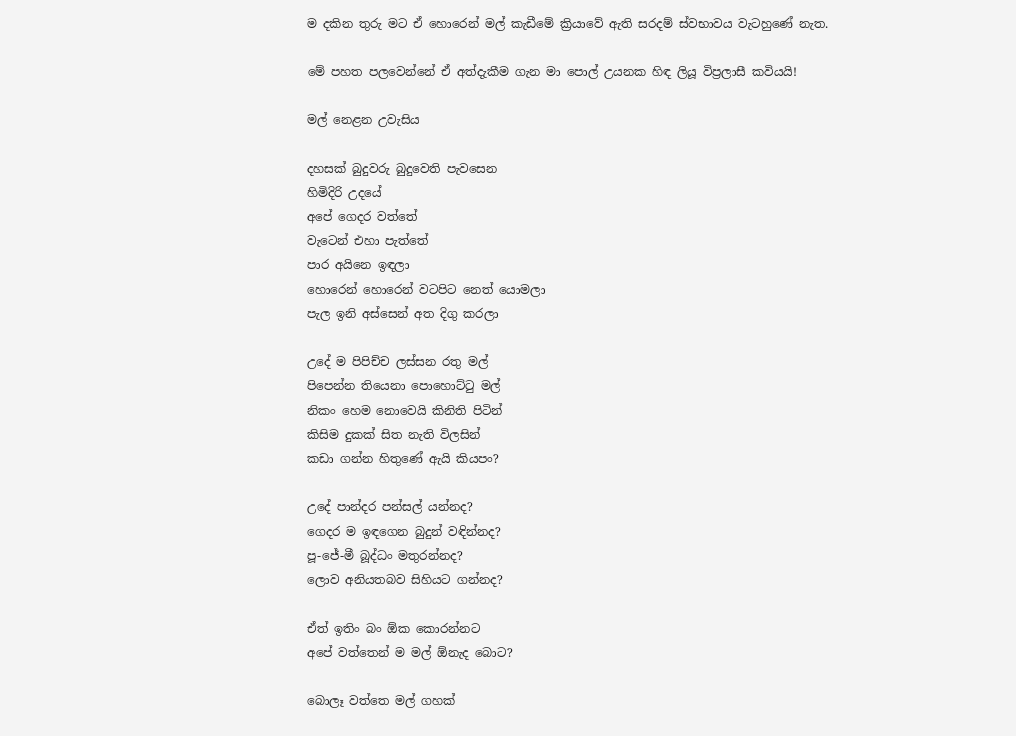ම දකින තුරු මට ඒ හොරෙන් මල් කැඩීමේ ක්‍රියාවේ ඇති සරදම් ස්වභාවය වැටහුණේ නැත.

මේ පහත පලවෙන්නේ ඒ අත්දැකීම ගැන මා පොල් උයනක හිඳ ලියූ විප්‍රලාසී කවියයි!

මල් නෙළන උවැසිය

දහසක් බුදුවරු බුදුවෙති පැවසෙන
හිමිදිරි උදයේ
අපේ ගෙදර වත්තේ
වැටෙන් එහා පැත්තේ
පාර අයිනෙ ඉඳලා
හොරෙන් හොරෙන් වටපිට නෙත් යොමලා
පැල ඉනි අස්සෙන් අත දිගු කරලා

උදේ ම පිපිච්ච ලස්සන රතු මල්
පිපෙන්න තියෙනා පොහොට්ටු මල්
නිකං හෙම නොවෙයි කිනිති පිටින්
කිසිම දුකක් සිත නැති විලසින්
කඩා ගන්න හිතුණේ ඇයි කියපං?

උදේ පාන්දර පන්සල් යන්නද?
ගෙදර ම ඉඳගෙන බුදුන් වඳින්නද?
පූ-ජේ-මී බූද්ධං මතුරන්නද?
ලොව අනියතබව සිහියට ගන්නද?

ඒත් ඉතිං බං ඕක කොරන්නට
අපේ වත්තෙන් ම මල් ඕනැද බොට?

බොලෑ වත්තෙ මල් ගහක්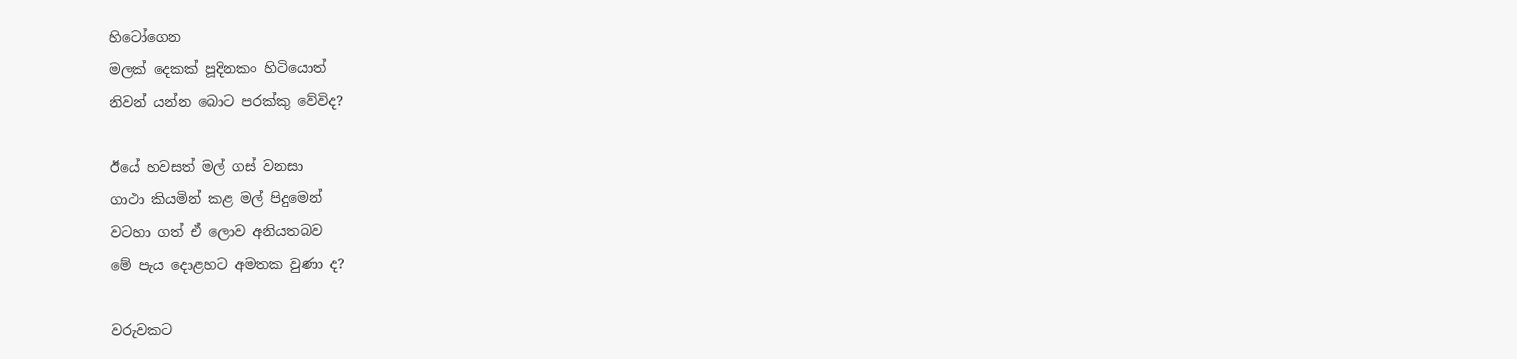හිටෝගෙන
මලක් දෙකක් පූදිනකං හිටියොත්
නිවන් යන්න බොට පරක්කු වේවිද?

ඊයේ හවසත් මල් ගස් වනසා
ගාථා කියමින් කළ මල් පිදුමෙන්
වටහා ගත් ඒ ලොව අනියතබව
මේ පැය දොළහට අමතක වුණා ද?

වරුවකට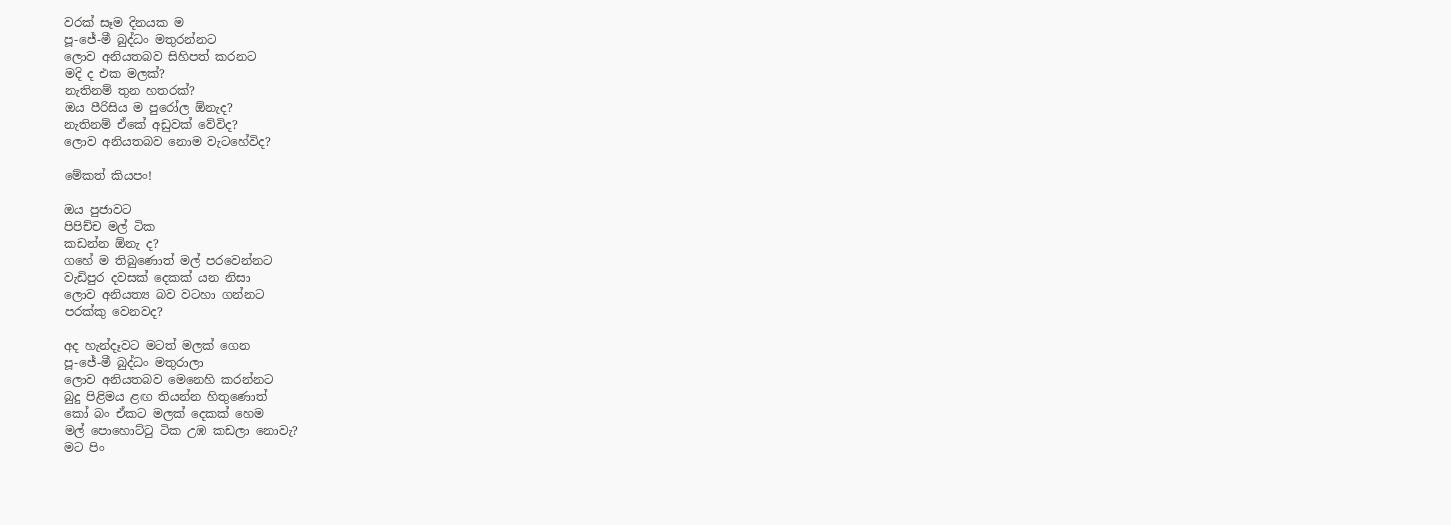වරක් සෑම දිනයක ම
පූ-ජේ-මී බුද්ධං මතුරන්නට
ලොව අනියතබව සිහිපත් කරනට
මදි ද එක මලක්?
නැතිනම් තුන හතරක්?
ඔය පීරිසිය ම පුරෝල ඕනැද?
නැතිනම් ඒකේ අඩුවක් වේවිද?
ලොව අනියතබව නොම වැටහේවිද?

මේකත් කියපං!

ඔය පුජාවට
පිපිච්ච මල් ටික
කඩන්න ඕනැ ද?
ගහේ ම තිබුණොත් මල් පරවෙන්නට
වැඩිපුර දවසක් දෙකක් යන නිසා
ලොව අනියත්‍ය බව වටහා ගන්නට
පරක්කු වෙනවද?

අද හැන්දෑවට මටත් මලක් ගෙන
පූ-ජේ-මී බුද්ධං මතුරාලා
ලොව අනියතබව මෙනෙහි කරන්නට
බුදු පිළිමය ළඟ තියන්න හිතුණොත්
කෝ බං ඒකට මලක් දෙකක් හෙම
මල් පොහොට්ටු ටික උඹ කඩලා නොවැ?
මට පිං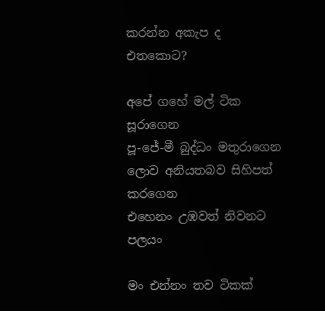කරන්න අකැප ද එතකොට?

අපේ ගහේ මල් ටික සූරාගෙන
පූ-ජේ-මී බුද්ධං මතුරාගෙන
ලොව අනියතබව සිහිපත් කරගෙන
එහෙනං උඹවත් නිවනට පලයං

මං එන්නං තව ටිකක්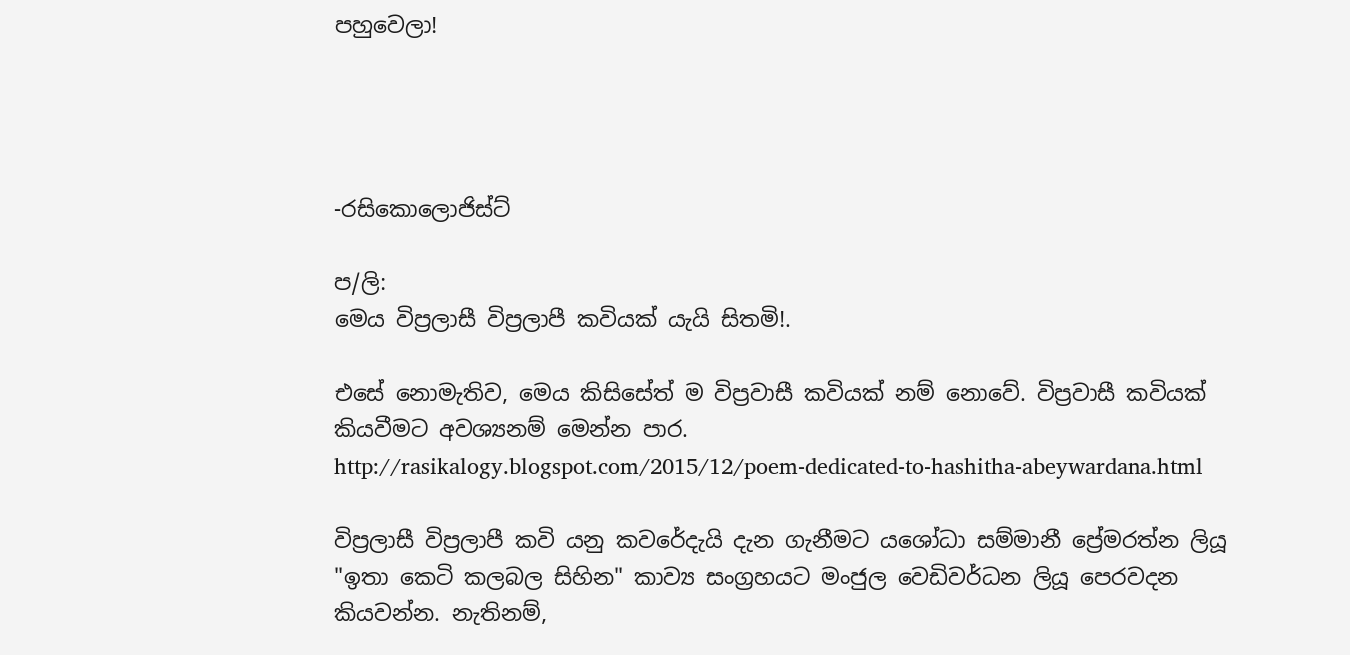පහුවෙලා!




-රසිකොලොජිස්ට්

ප/ලි:
මෙය විප්‍රලාසී විප්‍රලාපී කවියක් යැයි සිතමි!.

එසේ නොමැතිව, මෙය කිසිසේත් ම විප්‍රවාසී කවියක් නම් නොවේ. විප්‍රවාසී කවියක් කියවීමට අවශ්‍යනම් මෙන්න පාර.
http://rasikalogy.blogspot.com/2015/12/poem-dedicated-to-hashitha-abeywardana.html

විප්‍රලාසී විප්‍රලාපී කවි යනු කවරේදැයි දැන ගැනීමට යශෝධා සම්මානී ප්‍රේමරත්න ලියූ "ඉතා කෙටි කලබල සිහින" කාව්‍ය සංග්‍රහයට මංජුල වෙඩිවර්ධන ලියූ පෙරවදන කියවන්න. නැතිනම්,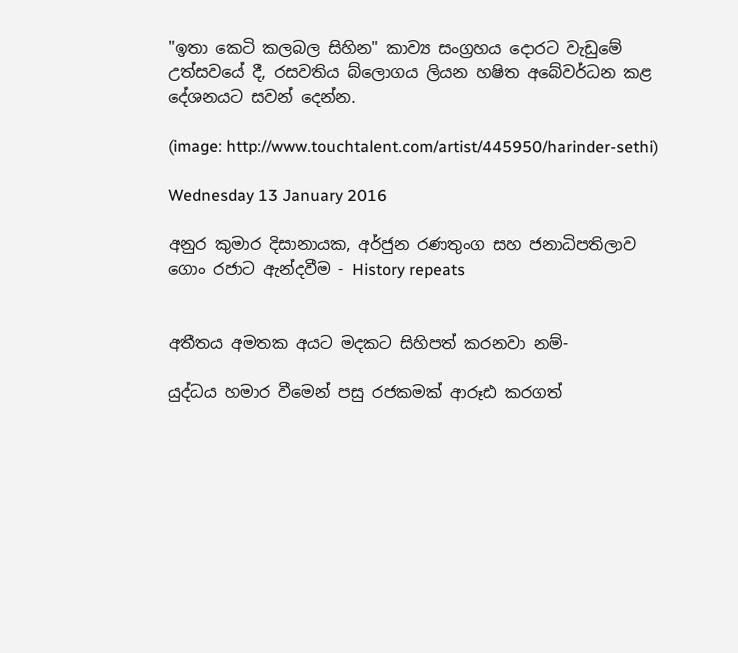"ඉතා කෙටි කලබල සිහින" කාව්‍ය සංග්‍රහය දොරට වැඩුමේ උත්සවයේ දී, රසවතිය බ්ලොගය ලියන හෂිත අබේවර්ධන කළ දේශනයට සවන් දෙන්න.

(image: http://www.touchtalent.com/artist/445950/harinder-sethi)

Wednesday 13 January 2016

අනුර කුමාර දිසානායක, අර්ජුන රණතුංග සහ ජනාධිපතිලාව ගොං රජාට ඇන්දවීම - History repeats


අතීතය අමතක අයට මදකට සිහිපත් කරනවා නම්-

යුද්ධය හමාර වීමෙන් පසු රජකමක් ආරූඪ කරගත්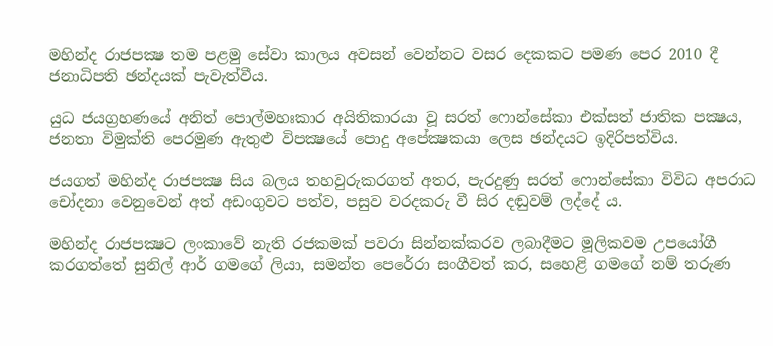මහින්ද රාජපක්‍ෂ තම පළමු සේවා කාලය අවසන් වෙන්නට වසර දෙකකට පමණ පෙර 2010 දී ජනාධිපති ඡන්දයක් පැවැත්වීය.

යුධ ජයග්‍රහණයේ අනිත් පොල්මහඃකාර අයිතිකාරයා වූ සරත් ෆොන්සේකා එක්සත් ජාතික පක්‍ෂය, ජනතා විමුක්ති පෙරමුණ ඇතුළු විපක්‍ෂයේ පොදු අපේක්‍ෂකයා ලෙස ඡන්දයට ඉදිරිපත්විය.

ජයගත් මහින්ද රාජපක්‍ෂ සිය බලය තහවුරුකරගත් අතර, පැරදුණු සරත් ෆොන්සේකා විවිධ අපරාධ චෝදනා වෙනුවෙන් අත් අඩංගුවට පත්ව, පසුව වරදකරු වී සිර දඬුවම් ලද්දේ ය.

මහින්ද රාජපක්‍ෂට ලංකාවේ නැති රජකමක් පවරා සින්නක්කරව ලබාදීමට මූලිකවම උපයෝගී කරගත්තේ සුනිල් ආර් ගමගේ ලියා, සමන්ත පෙරේරා සංගීවත් කර, සහෙළි ගමගේ නම් තරුණ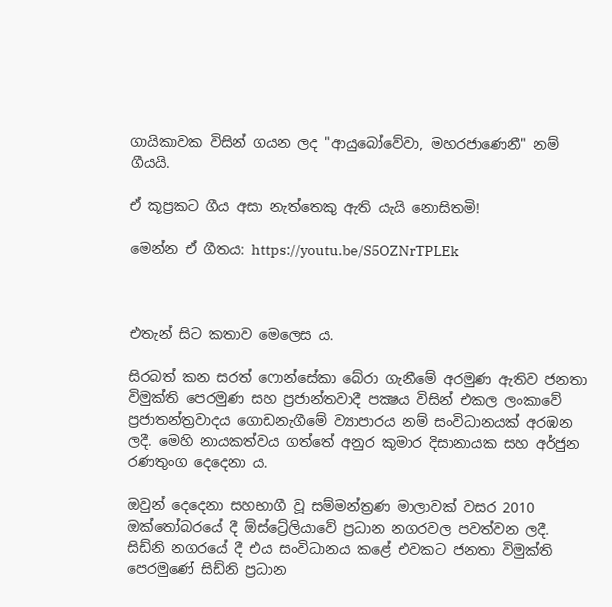ගායිකාවක විසින් ගයන ලද "ආයුබෝවේවා, මහරජාණෙනී" නම් ගීයයි.

ඒ කූප්‍රකට ගීය අසා නැත්තෙකු ඇති යැයි නොසිතමි!

මෙන්න ඒ ගීතය: https://youtu.be/S5OZNrTPLEk



එතැන් සිට කතාව මෙලෙස ය.

සිරබත් කන සරත් ෆොන්සේකා බේරා ගැනීමේ අරමුණ ඇතිව ජනතා විමුක්ති පෙරමුණ සහ ප්‍රජාන්තවාදී පක්‍ෂය විසින් එකල ලංකාවේ ප්‍රජාතන්ත්‍රවාදය ගොඩනැගීමේ ව්‍යාපාරය නම් සංවිධානයක් අරඹන ලදී. මෙහි නායකත්වය ගත්තේ අනුර කුමාර දිසානායක සහ අර්ජුන රණතුංග දෙදෙනා ය.

ඔවුන් දෙදෙනා සහභාගී වූ සම්මන්ත්‍රණ මාලාවක් වසර 2010 ඔක්තෝබරයේ දී ඕස්ට්‍රේලියාවේ ප්‍රධාන නගරවල පවත්වන ලදී. සිඩ්නි නගරයේ දී එය සංවිධානය කළේ එවකට ජනතා විමුක්ති පෙරමුණේ සිඩ්නි ප්‍රධාන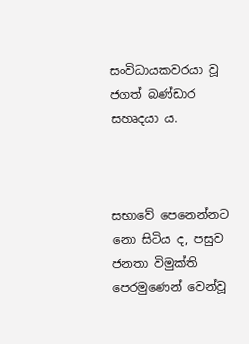සංවිධායකවරයා වූ ජගත් බණ්ඩාර සහෘදයා ය.



සභාවේ පෙනෙන්නට නො සිටිය ද, පසුව ජනතා විමුක්ති පෙරමුණෙන් වෙන්වූ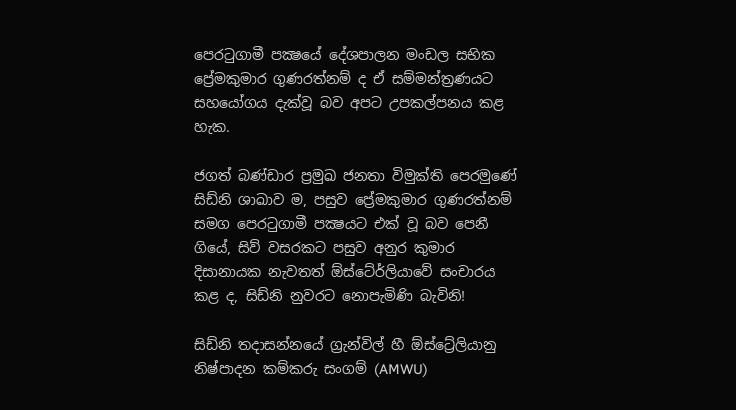පෙරටුගාමී පක්‍ෂයේ දේශපාලන මංඩල සභික ප්‍රේමකුමාර ගුණරත්නම් ද ඒ සම්මන්ත්‍රණයට සහයෝගය දැක්වූ බව අපට උපකල්පනය කළ හැක.

ජගත් බණ්ඩාර ප්‍රමුඛ ජනතා විමුක්ති පෙරමුණේ සිඩ්නි ශාඛාව ම, පසුව ප්‍රේමකුමාර ගුණරත්නම් සමග පෙරටුගාමී පක්‍ෂයට එක් වූ බව පෙනී ගියේ, සිව් වසරකට පසුව අනුර කුමාර දිසානායක නැවතත් ඕස්ටේ‍ර්ලියාවේ සංචාරය කළ ද, සිඩ්නි නුවරට නොපැමිණි බැවිනි!

සිඩ්නි තදාසන්නයේ ග්‍රැන්විල් හී ඕස්ට්‍රේලියානු නිෂ්පාදන කම්කරු සංගම් (AMWU)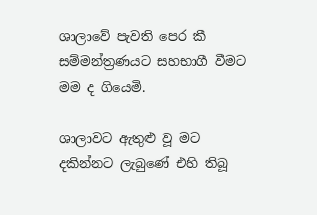ශාලාවේ පැවති පෙර කී සම්මන්ත්‍රණයට සහභාගී වීමට මම ද ගියෙමි.

ශාලාවට ඇතුළු වූ මට දකින්නට ලැබුණේ එහි තිබූ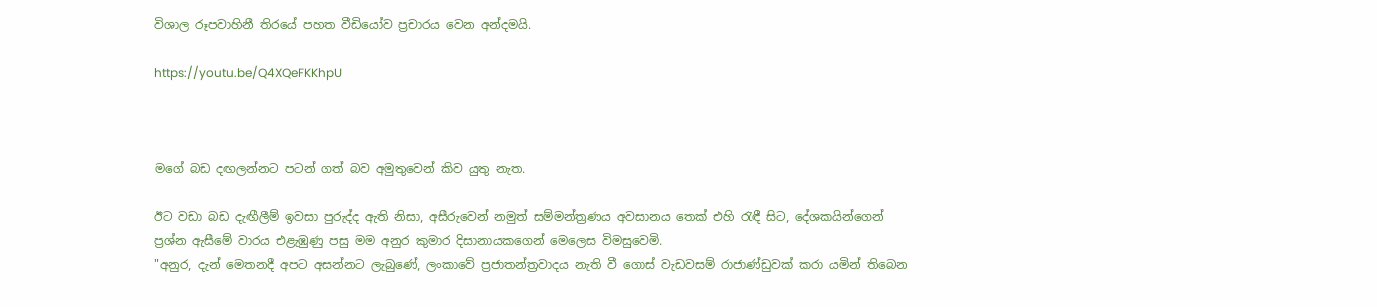විශාල රූපවාහිනී තිරයේ පහත වීඩියෝව ප්‍රචාරය වෙන අන්දමයි.

https://youtu.be/Q4XQeFKKhpU



මගේ බඩ දඟලන්නට පටන් ගත් බව අමුතුවෙන් කිව යුතු නැත.

ඊට වඩා බඩ දැඟීලීම් ඉවසා පුරුද්ද ඇති නිසා, අසීරුවෙන් නමුත් සම්මන්ත්‍රණය අවසානය තෙක් එහි රැඳී සිට, දේශකයින්ගෙන් ප්‍රශ්න ඇසීමේ වාරය එළැඹුණු පසු මම අනුර කුමාර දිසානායකගෙන් මෙලෙස විමසුවෙමි.
"අනුර, දැන් මෙතනදී අපට අසන්නට ලැබුණේ, ලංකාවේ ප්‍රජාතන්ත්‍රවාදය නැති වී ගොස් වැඩවසම් රාජාණ්ඩුවක් කරා යමින් තිබෙන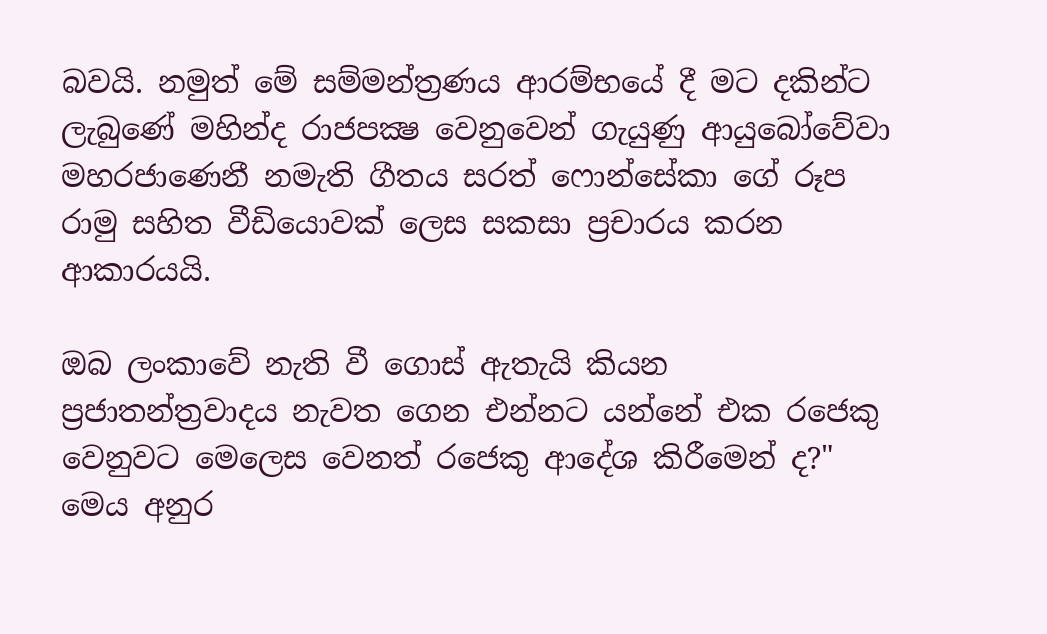බවයි. නමුත් මේ සම්මන්ත්‍රණය ආරම්භයේ දී මට දකින්ට ලැබුණේ මහින්ද රාජපක්‍ෂ වෙනුවෙන් ගැයුණු ආයුබෝවේවා මහරජාණෙනී නමැති ගීතය සරත් ෆොන්සේකා ගේ රූප රාමු සහිත වීඩියොවක් ලෙස සකසා ප්‍රචාරය කරන ආකාරයයි.

ඔබ ලංකාවේ නැති වී ගොස් ඇතැයි කියන ප්‍රජාතන්ත්‍රවාදය නැවත ගෙන එන්නට යන්නේ එක රජෙකු වෙනුවට මෙලෙස වෙනත් රජෙකු ආදේශ කිරීමෙන් ද?"
මෙය අනුර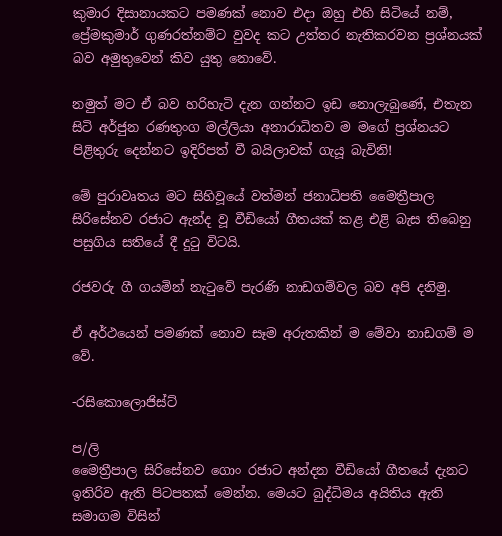කුමාර දිසානායකට පමණක් නොව එදා ඔහු එහි සිටියේ නම්, ප්‍රේමකුමාර් ගුණරත්නම්ට වුවද කට උත්තර නැතිකරවන ප්‍රශ්නයක් බව අමුතුවෙන් කිව යුතු නොවේ.

නමුත් මට ඒ බව හරිහැටි දැන ගන්නට ඉඩ නොලැබුණේ, එතැන සිටි අර්ජුන රණතුංග මල්ලියා අනාරාධිතව ම මගේ ප්‍රශ්නයට පිළිතුරු දෙන්නට ඉදිරිපත් වී බයිලාවක් ගැයූ බැවිනි!

මේ පුරාවෘතය මට සිහිවූයේ වත්මන් ජනාධිපති මෛත්‍රීපාල සිරිසේනව රජාට ඇන්ද වූ වීඩියෝ ගීතයක් කළ එළි බැස තිබෙනු පසුගිය සතියේ දී දුටු විටයි.

රජවරු ගී ගයමින් නැටුවේ පැරණි නාඩගම්වල බව අපි දනිමු.

ඒ අර්ථයෙන් පමණක් නොව සෑම අරුතකින් ම මේවා නාඩගම් ම වේ.

-රසිකොලොජිස්ට්

ප/ලි
මෛත්‍රීපාල සිරිසේනව ගොං රජාට අන්දන වීඩියෝ ගීතයේ දැනට ඉතිරිව ඇති පිටපතක් මෙන්න. මෙයට බුද්ධිමය අයිතිය ඇති සමාගම විසින්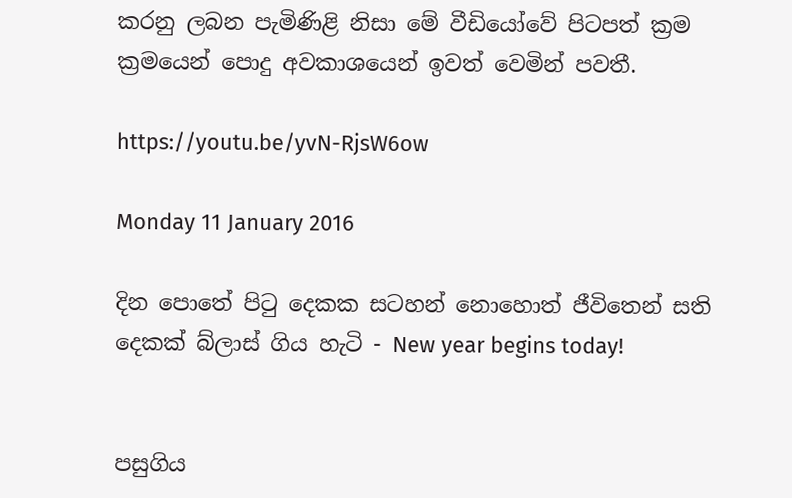කරනු ලබන පැමිණිළි නිසා මේ වීඩියෝවේ පිටපත් ක්‍රම ක්‍රමයෙන් පොදු අවකාශයෙන් ඉවත් වෙමින් පවතී.

https://youtu.be/yvN-RjsW6ow

Monday 11 January 2016

දින පොතේ පිටු දෙකක සටහන් නොහොත් ජීවිතෙන් සති දෙකක් බ්ලාස් ගිය හැටි - New year begins today!


පසුගිය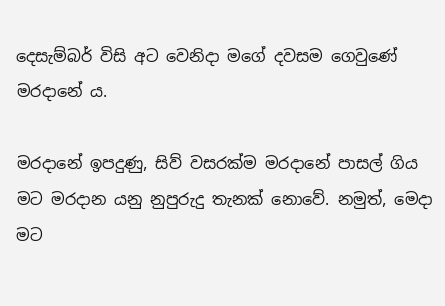දෙසැම්බර් විසි අට වෙනිදා මගේ දවසම ගෙවුණේ මරදානේ ය.

මරදානේ ඉපදුණු, සිව් වසරක්ම මරදානේ පාසල් ගිය මට මරදාන යනු නුපුරුදු තැනක් නොවේ. නමුත්, මෙදා මට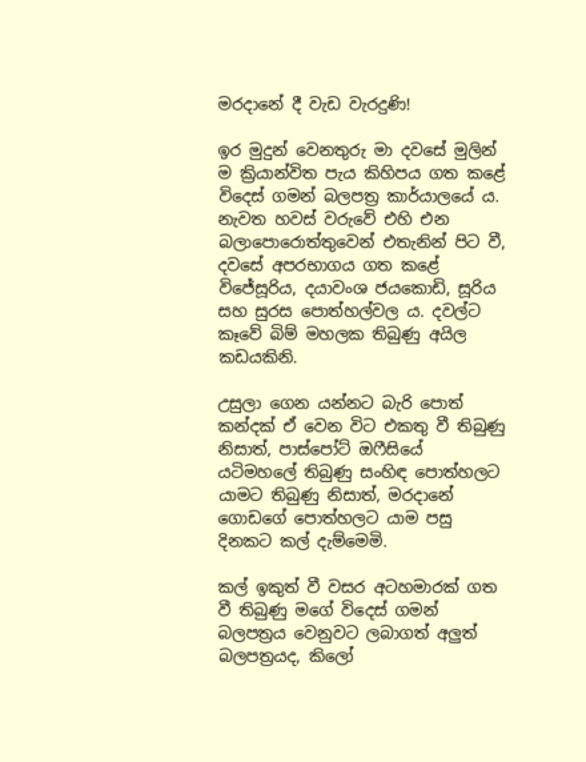මරදානේ දී වැඩ වැරදුණි!

ඉර මුදුන් වෙනතුරු මා දවසේ මුලින් ම ක්‍රියාන්විත පැය කිහිපය ගත කළේ විදෙස් ගමන් බලපත්‍ර කාර්යාලයේ ය. නැවත හවස් වරුවේ එහි එන බලාපොරොත්තුවෙන් එතැනින් පිට වී, දවසේ අපරභාගය ගත කළේ විජේසූරිය, දයාවංශ ජයකොඩි, සූරිය සහ සුරස පොත්හල්වල ය. දවල්ට කෑවේ බිම් මහලක තිබුණු අයිල කඩයකිනි.

උසුලා ගෙන යන්නට බැරි පොත් කන්දක් ඒ වෙන විට එකතු වී තිබුණු නිසාත්, පාස්පෝට් ඔෆීසියේ යටිමහලේ තිබුණු සංහිඳ පොත්හලට යාමට තිබුණු නිසාත්, මරදානේ ගොඩගේ පොත්හලට යාම පසු දිනකට කල් දැම්මෙමි.

කල් ඉකුත් වී වසර අටහමාරක් ගත වී තිබුණු මගේ විදෙස් ගමන් බලපත්‍රය වෙනුවට ලබාගත් අලුත් බලපත්‍රයද, කිලෝ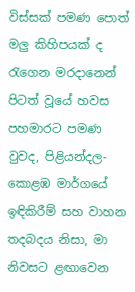විස්සක් පමණ පොත් මලු කිහිපයක් ද රැගෙන මරදානෙන් පිටත් වූයේ හවස පහමාරට පමණ වුවද, පිළියන්දල-කොළඹ මාර්ගයේ ඉඳිකිරීම් සහ වාහන තදබදය නිසා, මා නිවසට ළඟාවෙන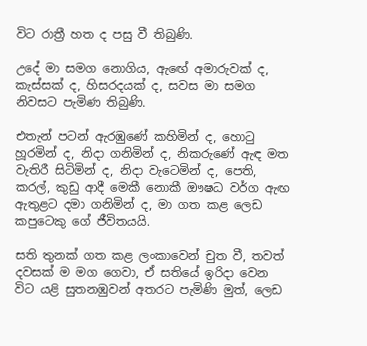විට රාත්‍රී හත ද පසු වී තිබුණි.

උදේ මා සමග නොගිය, ඇඟේ අමාරුවක් ද, කැස්සක් ද, හිසරදයක් ද, සවස මා සමග නිවසට පැමිණ තිබුණි.

එතැන් පටන් ඇරඹුණේ කහිමින් ද, හොටු හූරමින් ද, නිදා ගනිමින් ද, නිකරුණේ ඇඳ මත වැතිරී සිටිමින් ද, නිදා වැටෙමින් ද, පෙති, කරල්, කුඩු ආදී මෙකී නොකී ඖෂධ වර්ග ඇඟ ඇතුළට දමා ගනිමින් ද, මා ගත කළ ලෙඩ කපුටෙකු ගේ ජීවිතයයි.

සති තුනක් ගත කළ ලංකාවෙන් චුත වී, තවත් දවසක් ම මග ගෙවා, ඒ සතියේ ඉරිදා වෙන විට යළි සුතනඹුවන් අතරට පැමිණි මුත්, ලෙඩ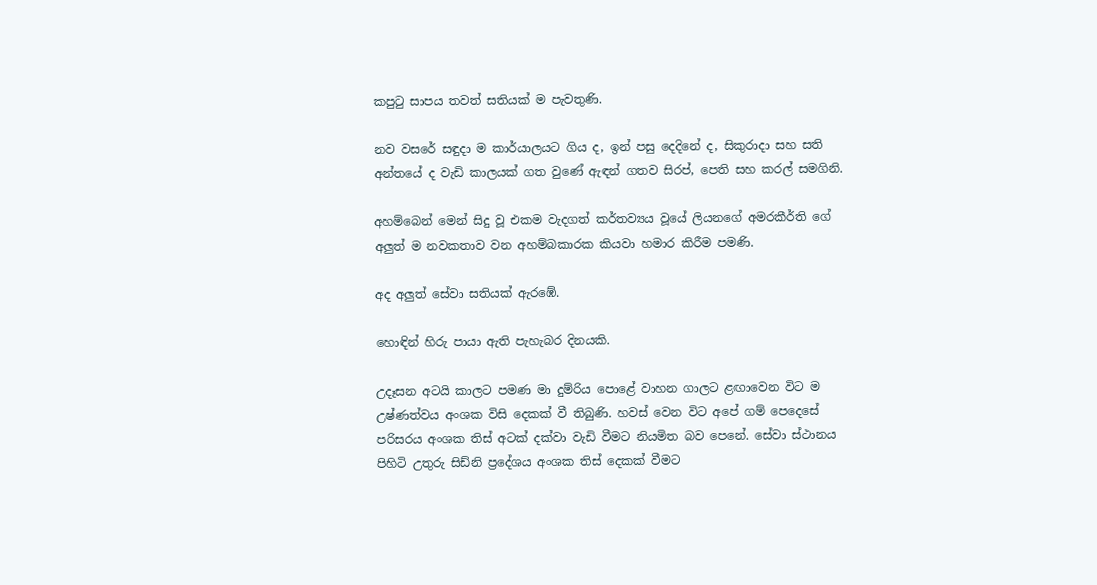කපුටු සාපය තවත් සතියක් ම පැවතුණි.

නව වසරේ සඳුදා ම කාර්යාලයට ගිය ද, ඉන් පසු දෙදිනේ ද, සිකුරාදා සහ සති අන්තයේ ද වැඩි කාලයක් ගත වුණේ ඇඳන් ගතව සිරප්, පෙති සහ කරල් සමගිනි.

අහම්බෙන් මෙන් සිදු වූ එකම වැදගත් කර්තව්‍යය වූයේ ලියනගේ අමරකීර්ති ගේ අලුත් ම නවකතාව වන අහම්බකාරක කියවා හමාර කිරීම පමණි.

අද අලුත් සේවා සතියක් ඇරඹේ.

හොඳින් හිරු පායා ඇති පැහැබර දිනයකි.

උදෑසන අටයි කාලට පමණ මා දුම්රිය පොළේ වාහන ගාලට ළඟාවෙන විට ම උෂ්ණත්වය අංශක විසි දෙකක් වී තිබුණි. හවස් වෙන විට අපේ ගම් පෙදෙසේ පරිසරය අංශක තිස් අටක් දක්වා වැඩි වීමට නියමිත බව පෙනේ. සේවා ස්ථානය පිහිටි උතුරු සිඩ්නි ප්‍රදේශය අංශක තිස් දෙකක් වීමට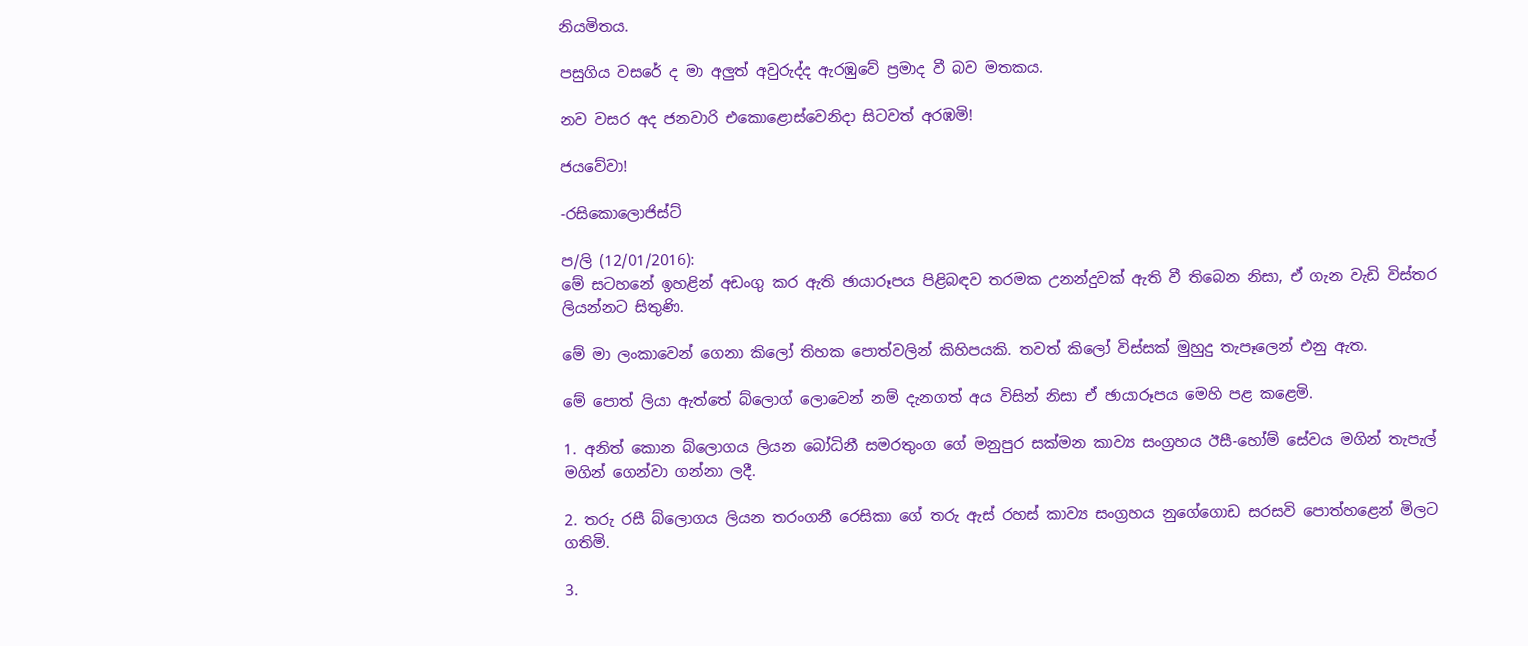නියමිතය.

පසුගිය වසරේ ද මා අලුත් අවුරුද්ද ඇරඹුවේ ප්‍රමාද වී බව මතකය.

නව වසර අද ජනවාරි එකොළොස්වෙනිදා සිටවත් අරඹමි!

ජයවේවා!

-රසිකොලොජිස්ට්

ප/ලි (12/01/2016):
මේ සටහනේ ඉහළින් අඩංගු කර ඇති ඡායාරූපය පිළිබඳව තරමක උනන්දුවක් ඇති වී තිබෙන නිසා, ඒ ගැන වැඩි විස්තර ලියන්නට සිතුණි.

මේ මා ලංකාවෙන් ගෙනා කිලෝ තිහක පොත්වලින් කිහිපයකි. තවත් කිලෝ විස්සක් මුහුදු තැපෑලෙන් එනු ඇත.

මේ පොත් ලියා ඇත්තේ බ්ලොග් ලොවෙන් නම් දැනගත් අය විසින් නිසා ඒ ඡායාරූපය මෙහි පළ කළෙමි.

1. අනිත් කොන බ්ලොගය ලියන බෝධිනී සමරතුංග ගේ මනුපුර සක්මන කාව්‍ය සංග්‍රහය ඊසී-හෝම් සේවය මගින් තැපැල් මගින් ගෙන්වා ගන්නා ලදී.

2. තරු රසී බ්ලොගය ලියන තරංගනී රෙසිකා ගේ තරු ඇස් රහස් කාව්‍ය සංග්‍රහය නුගේගොඩ සරසවි පොත්හළෙන් මිලට ගතිමි.

3.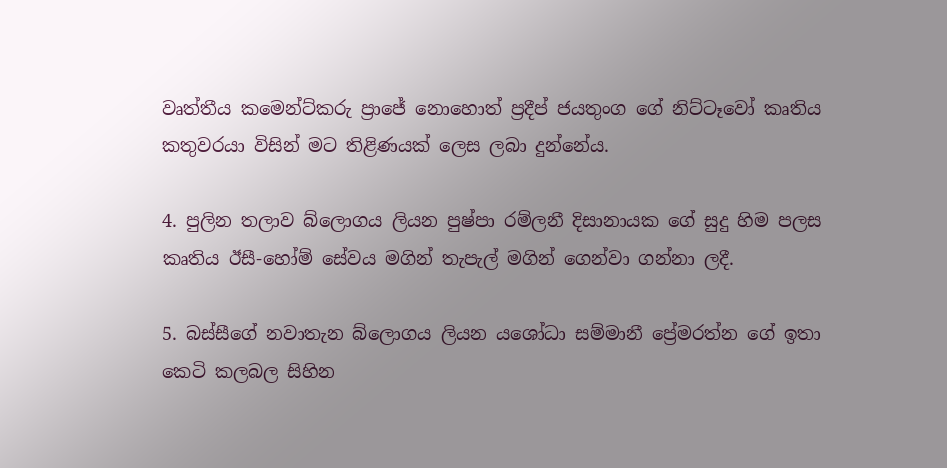වෘත්තීය කමෙන්ට්කරු ප්‍රාජේ නොහොත් ප්‍රදීප් ජයතුංග ගේ නිට්ටෑවෝ කෘතිය කතුවරයා විසින් මට තිළිණයක් ලෙස ලබා දුන්නේය.

4. පුලින තලාව බ්ලොගය ලියන පුෂ්පා රම්ලනී දිසානායක ගේ සුදු හිම පලස කෘතිය ඊසී-හෝම් සේවය මගින් තැපැල් මගින් ගෙන්වා ගන්නා ලදී.

5. බස්සීගේ නවාතැන බ්ලොගය ලියන යශෝධා සම්මානී ප්‍රේමරත්න ගේ ඉතා කෙටි කලබල සිහින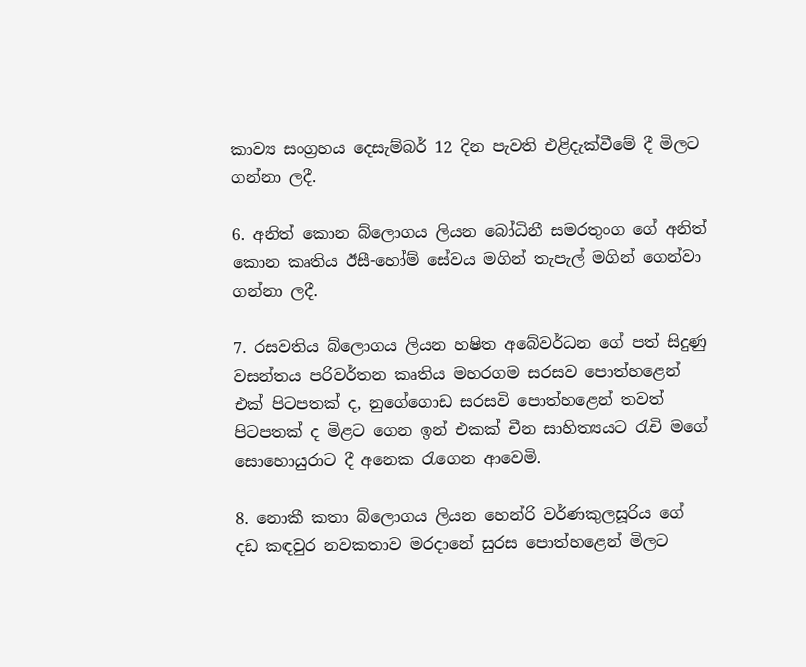කාව්‍ය සංග්‍රහය දෙසැම්බර් 12 දින පැවති එළිදැක්වීමේ දී මිලට ගන්නා ලදී.

6. අනිත් කොන බ්ලොගය ලියන බෝධිනී සමරතුංග ගේ අනිත් කොන කෘතිය ඊසී-හෝම් සේවය මගින් තැපැල් මගින් ගෙන්වා ගන්නා ලදී.

7. රසවතිය බ්ලොගය ලියන හෂිත අබේවර්ධන ගේ පත් සිදුණු වසන්තය පරිවර්තන කෘතිය මහරගම සරසව පොත්හළෙන් එක් පිටපතක් ද, නුගේගොඩ සරසවි පොත්හළෙන් තවත් පිටපතක් ද මිළට ගෙන ඉන් එකක් චීන සාහිත්‍යයට රැචි මගේ සොහොයුරාට දී අනෙක රැගෙන ආවෙමි.

8. නොකී කතා බ්ලොගය ලියන හෙන්රි වර්ණකුලසූරිය ගේ දඩ කඳවුර නවකතාව මරදානේ සුරස පොත්හළෙන් මිලට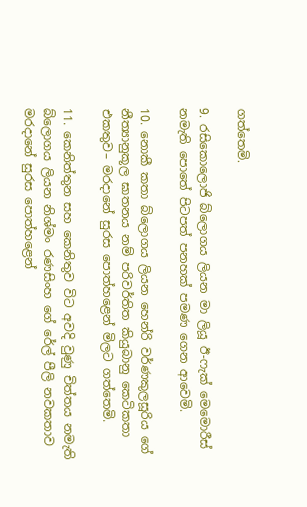ගත්තෙමි.

9. රසිකොලොජි බ්ලොගය ලියන මා ලියූ ඊ-ෆැක් මෙමොරීස් නමැති පොතේ පිටපත් පනහක් පමණ ගෙන ආවෙමි.

10. නොකී කතා බ්ලොගය ලියන හෙන්රි වර්ණකුලසූරිය ගේ නීත්‍යානුකූල ඝාතනය නම් පරිවර්තිත කියුබානු කෙටිකතා එකතුව– මරදානේ සුරස පොත්හළෙන් මිලට ගත්තෙමි.

11. කෙනිත්තුන සහ කෙනිතුව විට අවදි වුණු චිත්තය නමැති බ්ලොගය ලියන නිශ්මං රණසිංහ ගේ රේල් පීලි නවකතාව මරදානේ සුරස පොත්හළෙන්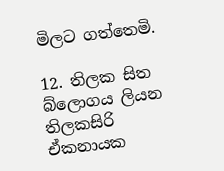මිලට ගත්තෙමි.

12. තිලක සිත බ්ලොගය ලියන තිලකසිරි ඒකනායක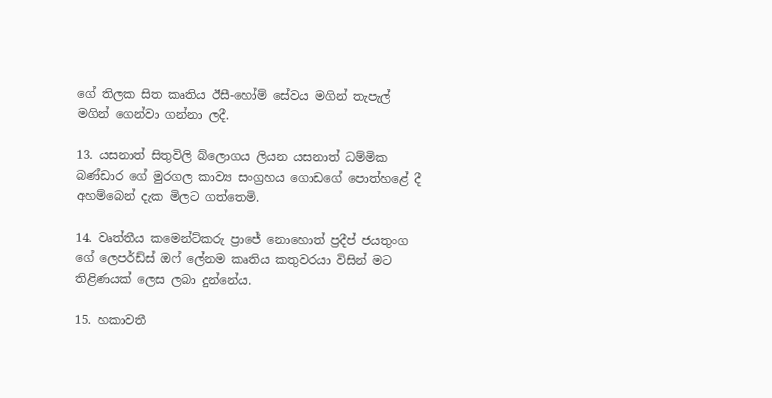ගේ තිලක සිත කෘතිය ඊසී-හෝම් සේවය මගින් තැපැල් මගින් ගෙන්වා ගන්නා ලදී.

13. යසනාත් සිතුවිලි බ්ලොගය ලියන යසනාත් ධම්මික බණ්ඩාර ගේ මුරගල කාව්‍ය සංග්‍රහය ගොඩගේ පොත්හළේ දී අහම්බෙන් දැක මිලට ගත්තෙමි.

14. වෘත්තීය කමෙන්ට්කරු ප්‍රාජේ නොහොත් ප්‍රදීප් ජයතුංග ගේ ලෙපර්ඩ්ස් ඔෆ් ලේනම කෘතිය කතුවරයා විසින් මට තිළිණයක් ලෙස ලබා දුන්නේය.

15. හකාවතී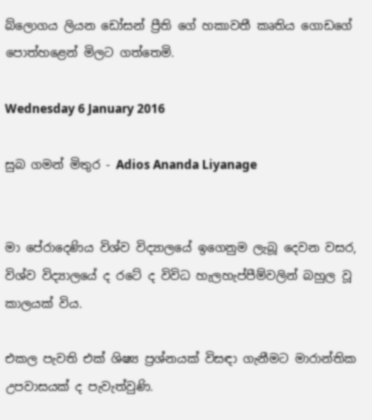බ්ලොගය ලියන ඩෝසන් ප්‍රීති ගේ හකාවතී කෘතිය ගොඩගේ පොත්හළෙන් මිලට ගත්තෙමි.

Wednesday 6 January 2016

සුබ ගමන් මිතුර - Adios Ananda Liyanage


මා පේරාදෙණිය විශ්ව විද්‍යාලයේ ඉගෙනුම ලැබූ දෙවන වසර, විශ්ව විද්‍යාලයේ ද රටේ ද විවිධ හැලහැප්පීම්වලින් බහුල වූ කාලයක් විය.

එකල පැවති එක් ශිෂ්‍ය ප්‍රශ්නයක් විසඳා ගැනීමට මාරාන්තික උපවාසයක් ද පැවැත්වුණි.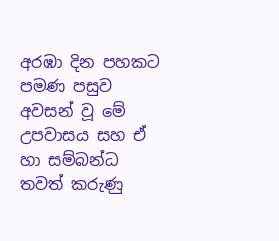අරඹා දින පහකට පමණ පසුව අවසන් වූ මේ උපවාසය සහ ඒ හා සම්බන්ධ තවත් කරුණු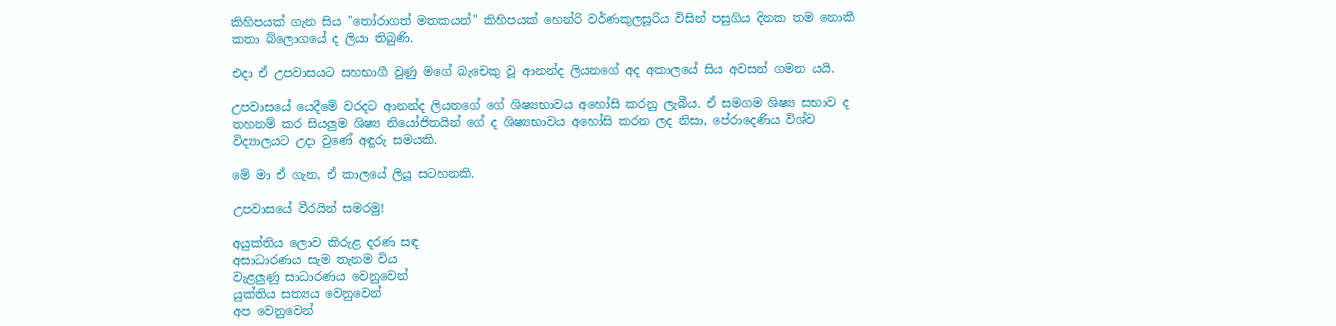කිහිපයක් ගැන සිය "තෝරාගත් මතකයන්" කිහිපයක් හෙන්රි වර්ණකුලසූරිය විසින් පසුගිය දිනක තම නොකී කතා බ්ලොගයේ ද ලියා තිබුණි.

එදා ඒ උපවාසයට සහභාගී වුණු මගේ බැචෙකු වූ ආනන්ද ලියනගේ අද අකාලයේ සිය අවසන් ගමන යයි.

උපවාසයේ යෙදීමේ වරදට ආනන්ද ලියනගේ ගේ ශිෂ්‍යභාවය අහෝසි කරනු ලැබීය. ඒ සමගම ශිෂ්‍ය සභාව ද තහනම් කර සියලුම ශිෂ්‍ය නියෝජිතයින් ගේ ද ශිෂ්‍යභාවය අහෝසි කරන ලද නිසා, පේරාදෙණිය විශ්ව විද්‍යාලයට උදා වුණේ අඳුරු සමයකි.

මේ මා ඒ ගැන, ඒ කාලයේ ලියූ සටහනකි.

උපවාසයේ වීරයින් සමරමු!

අයුක්තිය ලොව කිරුළ දරණ සඳ
අසාධාරණය සැම තැනම විය
වැළලුණු සාධාරණය වෙනුවෙන්
යුක්තිය සත්‍යය වෙනුවෙන්
අප වෙනුවෙන්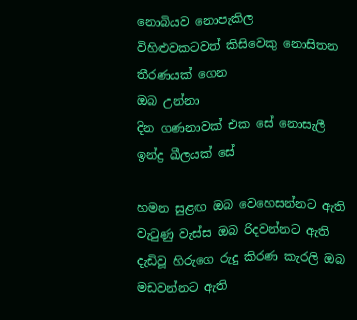නොබියව නොපැකිල
විහිළුවකටවත් කිසිවෙකු නොසිතන
තීරණයක් ගෙන
ඔබ උන්නා
දින ගණනාවක් එක සේ නොසැලී
ඉන්ද්‍ර ඛීලයක් සේ

හමන සුළඟ ඔබ වෙහෙසන්නට ඇති
වැටුණු වැස්ස ඔබ රිදවන්නට ඇති
දැඩිවූ හිරුගෙ රුදු කිරණ කැරලි ඔබ
මඩවන්නට ඇති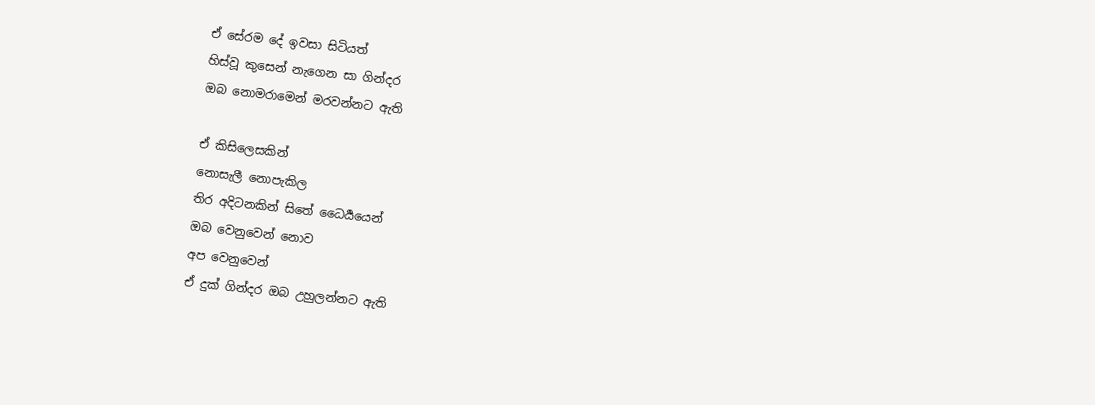ඒ සේරම දේ ඉවසා සිටියත්
හිස්වූ කුසෙන් නැගෙන සා ගින්දර
ඔබ නොමරාමෙන් මරවන්නට ඇති

ඒ කිසිලෙසකින්
නොසැලී නොපැකිල
තිර අදිටනකින් සිතේ ධෛර්‍යයෙන්
ඔබ වෙනුවෙන් නොව
අප වෙනුවෙන්
ඒ දුක් ගින්දර ඔබ උහුලන්නට ඇති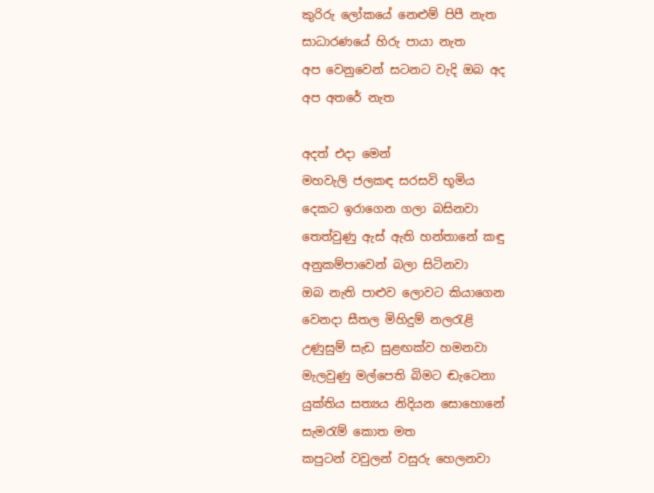කුරිරු ලෝකයේ නෙළුම් පිපී නැත
සාධාරණයේ හිරු පායා නැත
අප වෙනුවෙන් සටනට වැදි ඔබ අද
අප අතරේ නැත

අදත් එදා මෙන්
මහවැලි ජලකඳ සරසවි භූමිය
දෙකට ඉරාගෙන ගලා බසිනවා
තෙත්වුණු ඇස් ඇති හන්තානේ කඳු
අනුකම්පාවෙන් බලා සිටිනවා
ඔබ නැති පාළුව ලොවට කියාගෙන
වෙනදා සීතල මිහිදුම් නලරැළි
උණුසුම් සැඩ සුළඟක්ව හමනවා
මැලවුණු මල්පෙති බිමට ඬැටෙනා
යුක්තිය සත්‍යය නිදියන සොහොනේ
සැමරැම් කොත මත
කපුටන් වවුලන් වසුරු හෙලනවා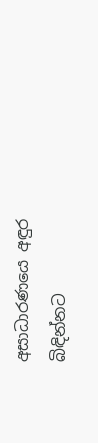අසාධාරණයෙ අඳුර බිඳින්නට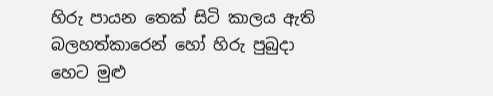හිරු පායන තෙක් සිටි කාලය ඇති
බලහත්කාරෙන් හෝ හිරු පුබුදා
හෙට මුළු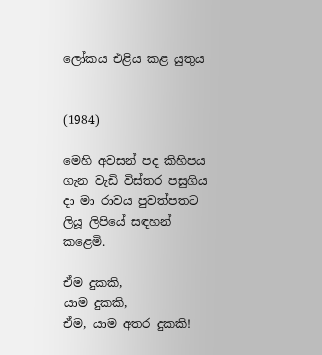ලෝකය එළිය කළ යුතුය


(1984)

මෙහි අවසන් පද කිහිපය ගැන වැඩි විස්තර පසුගිය දා මා රාවය පුවත්පතට ලියූ ලිපියේ සඳහන් කළෙමි.

ඒම දුකකි,
යාම දුකකි,
ඒම, යාම අතර දුකකි!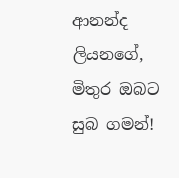ආනන්ද ලියනගේ, මිතුර ඔබට සුබ ගමන්!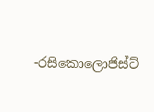-රසිකොලොජිස්ට්